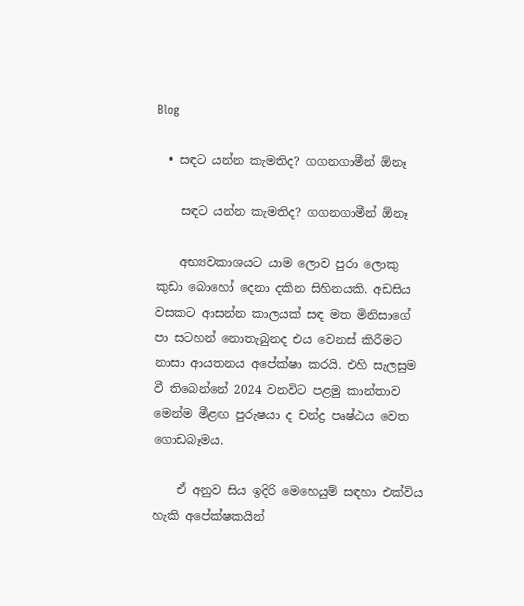Blog

  • සඳට යන්න කැමතිද? ගගනගාමීන් ඕනෑ

    සඳට යන්න කැමතිද? ගගනගාමීන් ඕනෑ

    අභ්‍යවකාශයට යාම ලොව පුරා ලොකු කුඩා බොහෝ දෙනා දකින සිහිනයකි. අඩසිය වසකට ආසන්න කාලයක් සඳ මත මිනිසාගේ පා සටහන් නොතැබුනද එය වෙනස් කිරීමට නාසා ආයතනය අපේක්ෂා කරයි. එහි සැලසුම වී තිබෙන්නේ 2024 වනවිට පළමු කාන්තාව මෙන්ම මීළඟ පුරුෂයා ද චන්ද්‍ර පෘෂ්ඨය වෙත ගොඩබෑමය.

    ඒ අනුව සිය ඉදිරි මෙහෙයුම් සඳහා එක්විය හැකි අපේක්ෂකයින්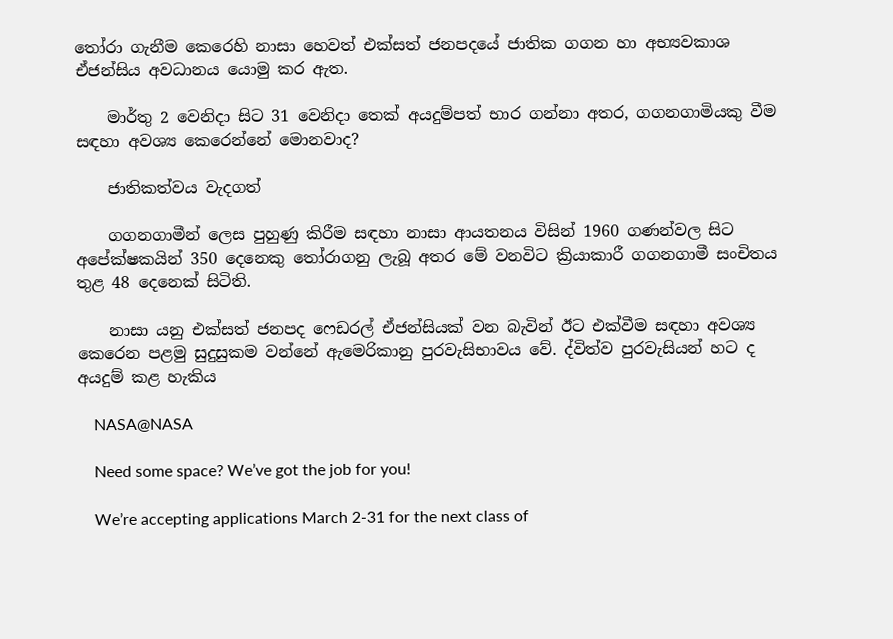තෝරා ගැනීම කෙරෙහි නාසා හෙවත් එක්සත් ජනපදයේ ජාතික ගගන හා අභ්‍යවකාශ ඒජන්සිය අවධානය යොමු කර ඇත.

    මාර්තු 2 වෙනිදා සිට 31 වෙනිදා තෙක් අයදුම්පත් භාර ගන්නා අතර, ගගනගාමියකු වීම සඳහා අවශ්‍ය කෙරෙන්නේ මොනවාද?

    ජාතිකත්වය වැදගත්

    ගගනගාමීන් ලෙස පුහුණු කිරීම සඳහා නාසා ආයතනය විසින් 1960 ගණන්වල සිට අපේක්ෂකයින් 350 දෙනෙකු තෝරාගනු ලැබූ අතර මේ වනවිට ක්‍රියාකාරී ගගනගාමී සංචිතය තුළ 48 දෙනෙක් සිටිති.

    නාසා යනු එක්සත් ජනපද ෆෙඩරල් ඒජන්සියක් වන බැවින් ඊට එක්වීම සඳහා අවශ්‍ය කෙරෙන පළමු සුදුසුකම වන්නේ ඇමෙරිකානු පුරවැසිභාවය වේ. ද්විත්ව පුරවැසියන් හට ද අයදුම් කළ හැකිය

    NASA@NASA

    Need some space? We’ve got the job for you!

    We’re accepting applications March 2-31 for the next class of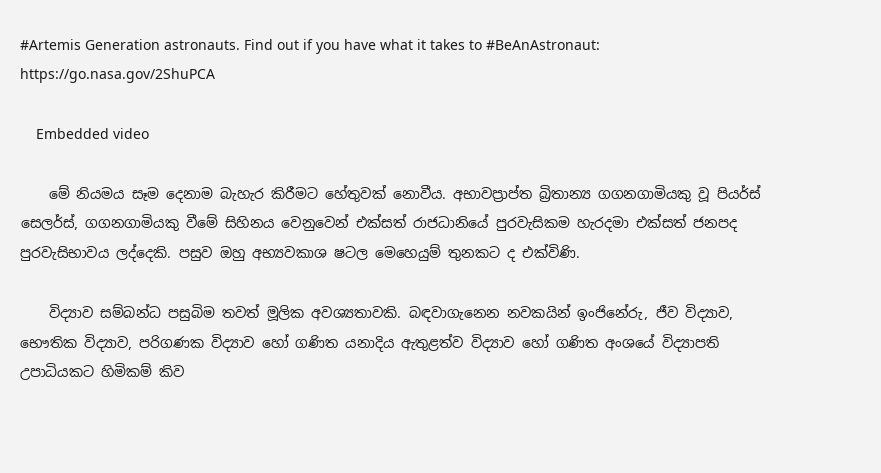#Artemis Generation astronauts. Find out if you have what it takes to #BeAnAstronaut: https://go.nasa.gov/2ShuPCA

    Embedded video

    මේ නියමය සෑම දෙනාම බැහැර කිරීමට හේතුවක් නොවීය. අභාවප්‍රාප්ත බ්‍රිතාන්‍ය ගගනගාමියකු වූ පියර්ස් සෙලර්ස්, ගගනගාමියකු වීමේ සිහිනය වෙනුවෙන් එක්සත් රාජධානියේ පුරවැසිකම හැරදමා එක්සත් ජනපද පුරවැසිභාවය ලද්දෙකි. පසුව ඔහු අභ්‍යවකාශ ෂටල මෙහෙයුම් තුනකට ද එක්විණි.

    විද්‍යාව සම්බන්ධ පසුබිම තවත් මූලික අවශ්‍යතාවකි. බඳවාගැනෙන නවකයින් ඉංජිනේරු, ජීව විද්‍යාව, භෞතික විද්‍යාව, පරිගණක විද්‍යාව හෝ ගණිත යනාදිය ඇතුළත්ව විද්‍යාව හෝ ගණිත අංශයේ විද්‍යාපති උපාධියකට හිමිකම් කිව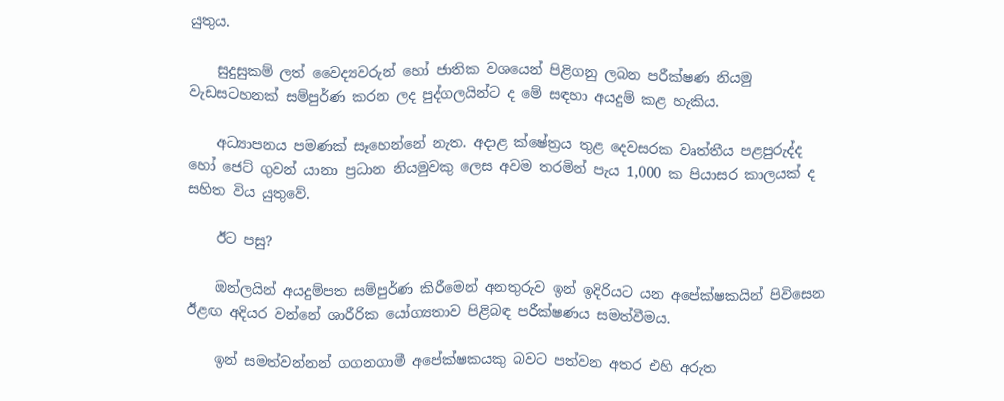යුතුය.

    සුදුසුකම් ලත් වෛද්‍යවරුන් හෝ ජාතික වශයෙන් පිළිගනු ලබන පරීක්ෂණ නියමු වැඩසටහනක් සම්පුර්ණ කරන ලද පුද්ගලයින්ට ද මේ සඳහා අයදුම් කළ හැකිය.

    අධ්‍යාපනය පමණක් සෑහෙන්නේ නැත. අදාළ ක්ෂේත්‍රය තුළ දෙවසරක වෘත්තීය පළපුරුද්ද හෝ ජෙට් ගුවන් යානා ප්‍රධාන නියමුවකු ලෙස අවම තරමින් පැය 1,000 ක පියාසර කාලයක් ද සහිත විය යුතුවේ.

    ඊට පසු?

    ඔන්ලයින් අයදුම්පත සම්පුර්ණ කිරීමෙන් අනතුරුව ඉන් ඉදිරියට යන අපේක්ෂකයින් පිවිසෙන ඊළඟ අදියර වන්නේ ශාරීරික යෝග්‍යතාව පිළිබඳ පරීක්ෂණය සමත්වීමය.

    ඉන් සමත්වන්නන් ගගනගාමී අපේක්ෂකයකු බවට පත්වන අතර එහි අරුත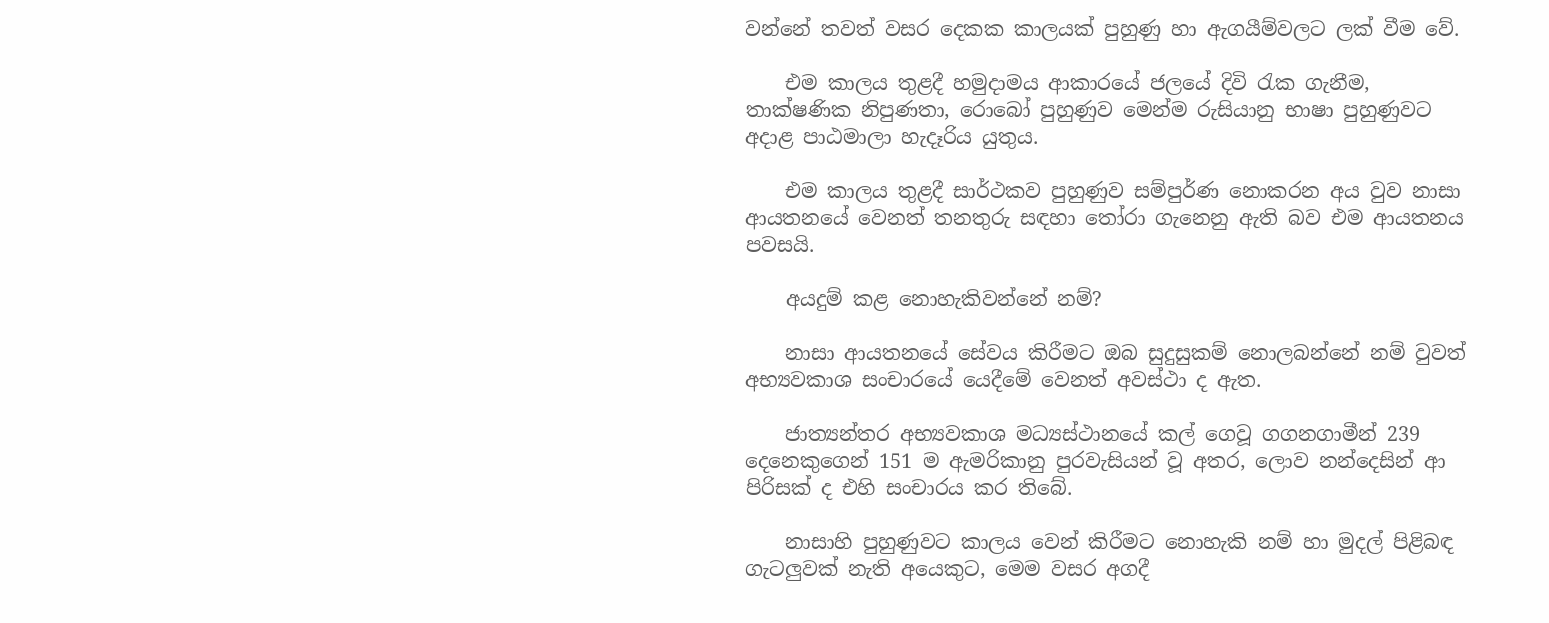වන්නේ තවත් වසර දෙකක කාලයක් පුහුණු හා ඇගයීම්වලට ලක් වීම වේ.

    එම කාලය තුළදී හමුදාමය ආකාරයේ ජලයේ දිවි රැක ගැනීම, තාක්ෂණික නිපුණතා, රොබෝ පුහුණුව මෙන්ම රුසියානු භාෂා පුහුණුවට අදාළ පාඨමාලා හැදෑරිය යුතුය.

    එම කාලය තුළදී සාර්ථකව පුහුණුව සම්පුර්ණ නොකරන අය වුව නාසා ආයතනයේ වෙනත් තනතුරු සඳහා තෝරා ගැනෙනු ඇති බව එම ආයතනය පවසයි.

    අයදුම් කළ නොහැකිවන්නේ නම්?

    නාසා ආයතනයේ සේවය කිරීමට ඔබ සුදුසුකම් නොලබන්නේ නම් වුවත් අභ්‍යවකාශ සංචාරයේ යෙදීමේ වෙනත් අවස්ථා ද ඇත.

    ජාත්‍යන්තර අභ්‍යවකාශ මධ්‍යස්ථානයේ කල් ගෙවූ ගගනගාමීන් 239 දෙනෙකුගෙන් 151 ම ඇමරිකානු පුරවැසියන් වූ අතර, ලොව නන්දෙසින් ආ පිරිසක් ද එහි සංචාරය කර තිබේ.

    නාසාහි පුහුණුවට කාලය වෙන් කිරීමට නොහැකි නම් හා මුදල් පිළිබඳ ගැටලුවක් නැති අයෙකුට, මෙම වසර අගදී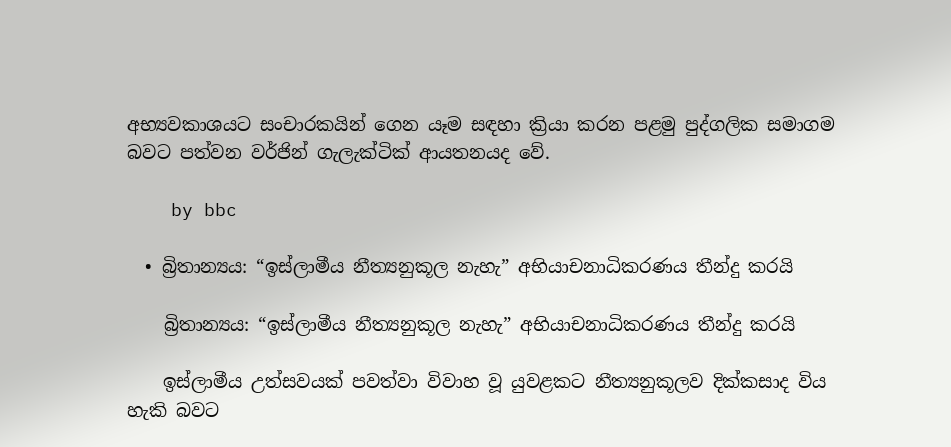අභ්‍යවකාශයට සංචාරකයින් ගෙන යෑම සඳහා ක්‍රියා කරන පළමු පුද්ගලික සමාගම බවට පත්වන වර්ජින් ගැලැක්ටික් ආයතනයද වේ.

    by bbc

  • බ්‍රිතාන්‍යය: “ඉස්ලාමීය නීත්‍යනුකූල නැහැ” අභියාචනාධිකරණය තීන්දු කරයි

    බ්‍රිතාන්‍යය: “ඉස්ලාමීය නීත්‍යනුකූල නැහැ” අභියාචනාධිකරණය තීන්දු කරයි

    ඉස්ලාමීය උත්සවයක් පවත්වා විවාහ වූ යුවළකට නීත්‍යනුකූලව දික්කසාද විය හැකි බවට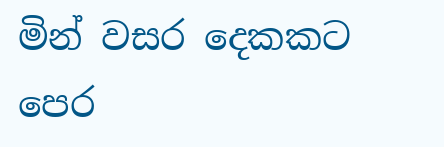මින් වසර දෙකකට පෙර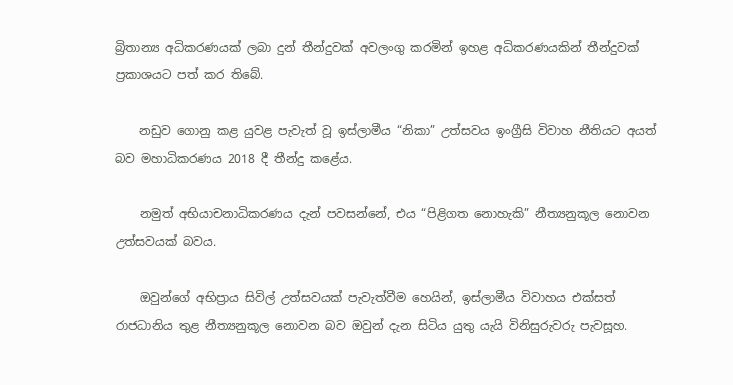බ්‍රිතාන්‍ය අධිකරණයක් ලබා දුන් තීන්දුවක් අවලංගු කරමින් ඉහළ අධිකරණයකින් තීන්දුවක් ප්‍රකාශයට පත් කර තිබේ.

    නඩුව ගොනු කළ යුවළ පැවැත් වූ ඉස්ලාමීය “නිකා” උත්සවය ඉංග්‍රීසි විවාහ නීතියට අයත් බව මහාධිකරණය 2018 දී තීන්දු කළේය.

    නමුත් අභියාචනාධිකරණය දැන් පවසන්නේ, එය “පිළිගත නොහැකි” නීත්‍යනුකූල නොවන උත්සවයක් බවය.

    ඔවුන්ගේ අභිප්‍රාය සිවිල් උත්සවයක් පැවැත්වීම හෙයින්, ඉස්ලාමීය විවාහය එක්සත් රාජධානිය තුළ නීත්‍යනුකූල නොවන බව ඔවුන් දැන සිටිය යුතු යැයි විනිසුරුවරු පැවසූහ.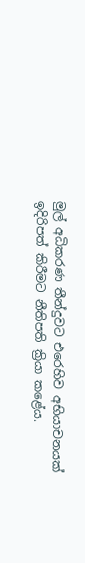මුල් අධිකරණ තීන්දුවට එරෙහිව අභියාචනයක් ඉදිරිපත් කිරීමට නීතිපති ක්‍රියා කළේය.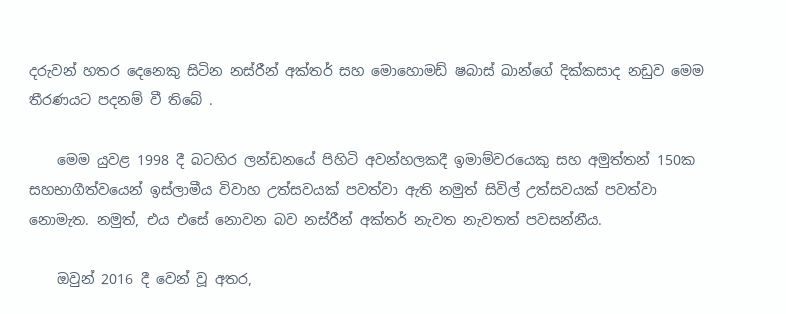දරුවන් හතර දෙනෙකු සිටින නස්රීන් අක්තර් සහ මොහොමඩ් ෂබාස් ඛාන්ගේ දික්කසාද නඩුව මෙම තීරණයට පදනම් වී තිබේ .

    මෙම යුවළ 1998 දී බටහිර ලන්ඩනයේ පිහිටි අවන්හලකදී ඉමාම්වරයෙකු සහ අමුත්තන් 150ක සහභාගීත්වයෙන් ඉස්ලාමීය විවාහ උත්සවයක් පවත්වා ඇති නමුත් සිවිල් උත්සවයක් පවත්වා නොමැත. නමුත්, එය එසේ නොවන බව නස්රීන් අක්තර් නැවත නැවතත් පවසන්නීය.

    ඔවුන් 2016 දී වෙන් වූ අතර,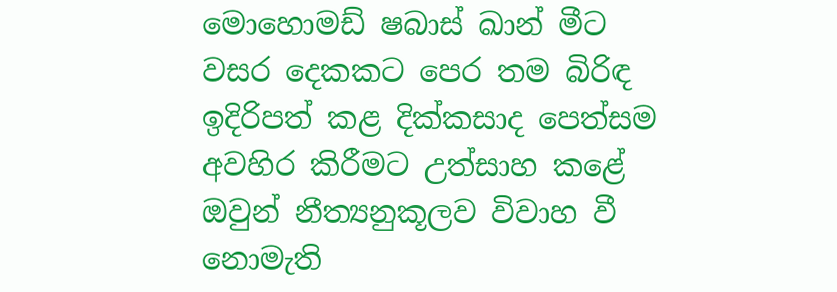මොහොමඩ් ෂබාස් ඛාන් මීට වසර දෙකකට පෙර තම බිරිඳ ඉදිරිපත් කළ දික්කසාද පෙත්සම අවහිර කිරීමට උත්සාහ කළේ ඔවුන් නීත්‍යනුකූලව විවාහ වී නොමැති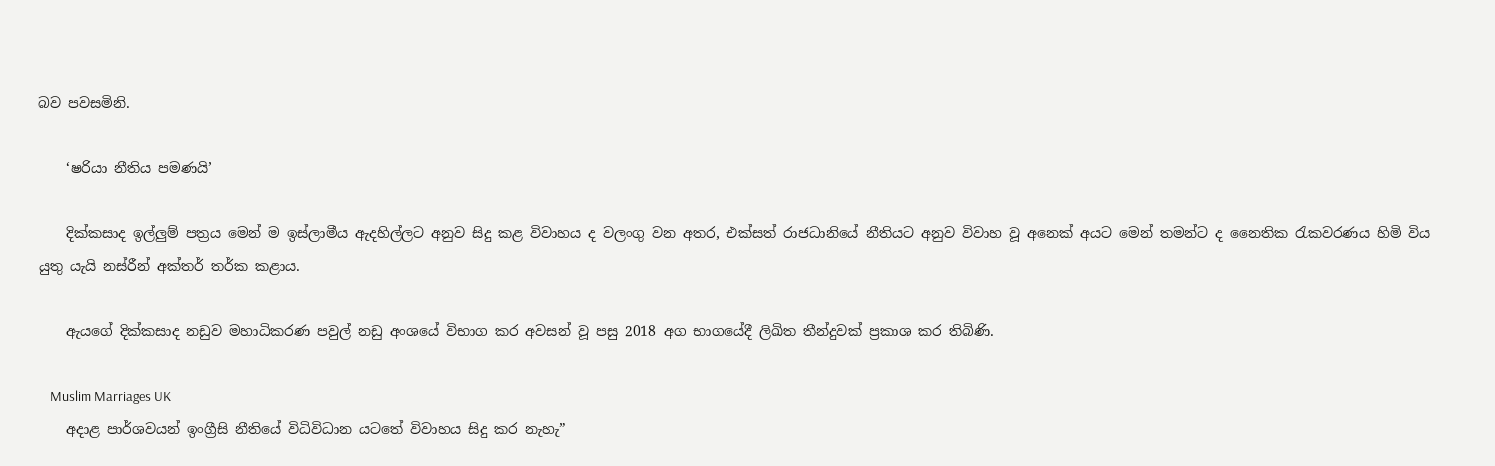බව පවසමිනි.

    ‘ෂරියා නීතිය පමණයි’

    දික්කසාද ඉල්ලුම් පත්‍රය මෙන් ම ඉස්ලාමීය ඇදහිල්ලට අනුව සිදු කළ විවාහය ද වලංගු වන අතර, එක්සත් රාජධානියේ නීතියට අනුව විවාහ වූ අනෙක් අයට මෙන් තමන්ට ද නෛතික රැකවරණය හිමි විය යුතු යැයි නස්රීන් අක්තර් තර්ක කළාය.

    ඇයගේ දික්කසාද නඩුව මහාධිකරණ පවුල් නඩු අංශයේ විභාග කර අවසන් වූ පසු 2018 අග භාගයේදී ලිඛිත තීන්දුවක් ප්‍රකාශ කර තිබිණි.

    Muslim Marriages UK
    අදාළ පාර්ශවයන් ඉංග්‍රීසි නීතියේ විධිවිධාන යටතේ විවාහය සිදු කර නැහැ”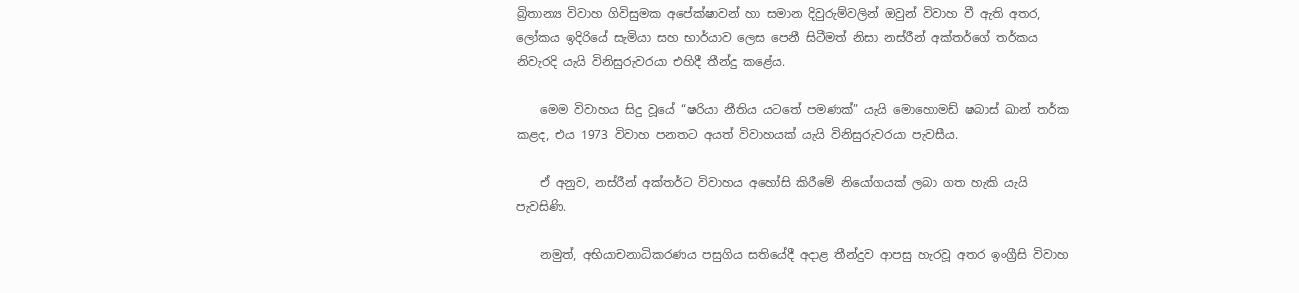බ්‍රිතාන්‍ය විවාහ ගිවිසුමක අපේක්ෂාවන් හා සමාන දිවුරුම්වලින් ඔවුන් විවාහ වී ඇති අතර, ලෝකය ඉදිරියේ සැමියා සහ භාර්යාව ලෙස පෙනී සිටීමත් නිසා නස්රීන් අක්තර්ගේ තර්කය නිවැරදි යැයි විනිසුරුවරයා එහිදී තීන්දු කළේය.

    මෙම විවාහය සිදු වූයේ “ෂරියා නීතිය යටතේ පමණක්” යැයි මොහොමඩ් ෂබාස් ඛාන් තර්ක කළද, එය 1973 විවාහ පනතට අයත් විවාහයක් යැයි විනිසුරුවරයා පැවසීය.

    ඒ අනුව, නස්රීන් අක්තර්ට විවාහය අහෝසි කිරීමේ නියෝගයක් ලබා ගත හැකි යැයි පැවසිණි.

    නමුත්, අභියාචනාධිකරණය පසුගිය සතියේදී අදාළ තීන්දුව ආපසු හැරවූ අතර ඉංග්‍රීසි විවාහ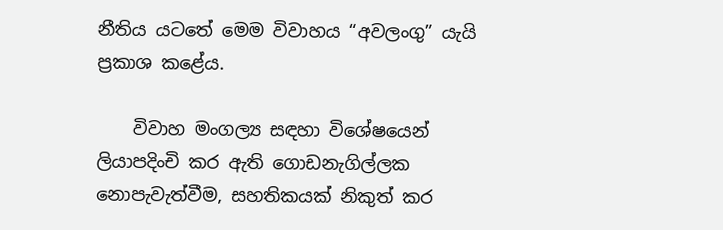නීතිය යටතේ මෙම විවාහය “අවලංගු” යැයි ප්‍රකාශ කළේය.

    විවාහ මංගල්‍ය සඳහා විශේෂයෙන් ලියාපදිංචි කර ඇති ගොඩනැගිල්ලක නොපැවැත්වීම, සහතිකයක් නිකුත් කර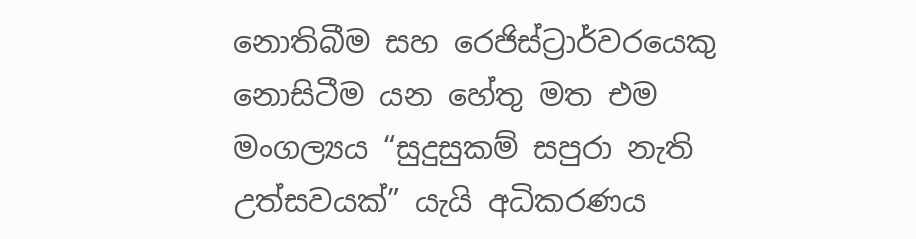නොතිබීම සහ රෙජිස්ට්‍රාර්වරයෙකු නොසිටීම යන හේතු මත එම මංගල්‍යය “සුදුසුකම් සපුරා නැති උත්සවයක්” යැයි අධිකරණය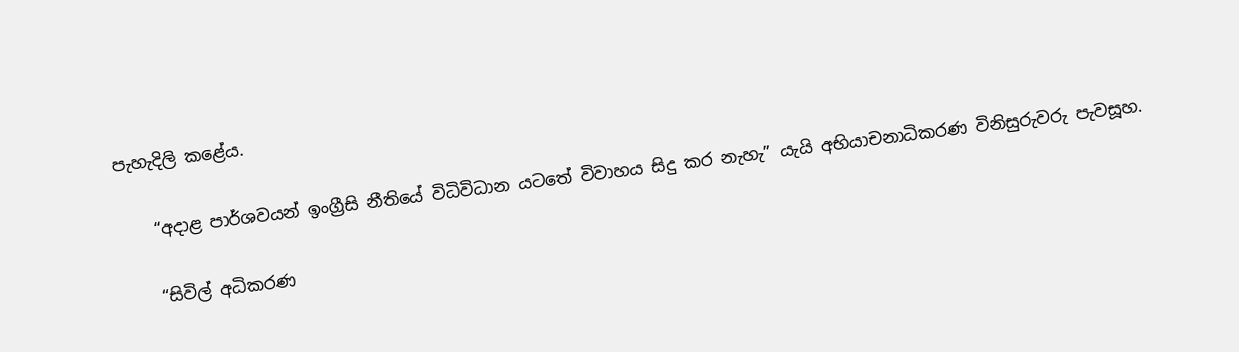පැහැදිලි කළේය.

    “අදාළ පාර්ශවයන් ඉංග්‍රීසි නීතියේ විධිවිධාන යටතේ විවාහය සිදු කර නැහැ” යැයි අභියාචනාධිකරණ විනිසුරුවරු පැවසූහ.

    “සිවිල් අධිකරණ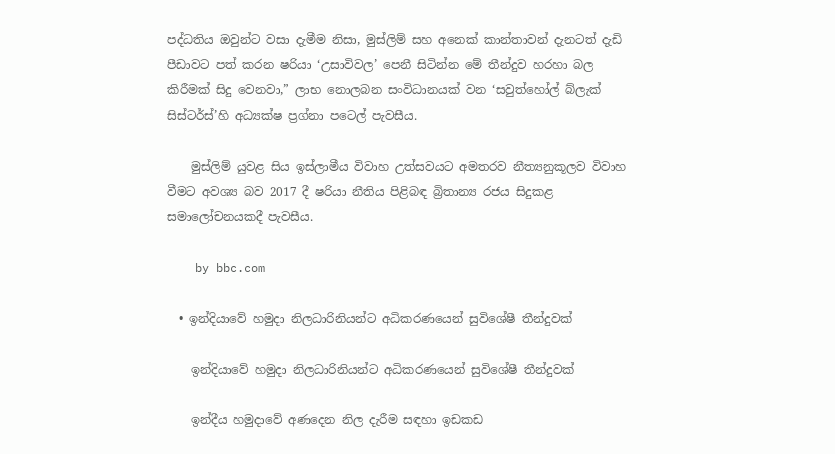පද්ධතිය ඔවුන්ට වසා දැමීම නිසා, මුස්ලිම් සහ අනෙක් කාන්තාවන් දැනටත් දැඩි පීඩාවට පත් කරන ෂරියා ‘උසාවිවල’ පෙනී සිටින්න මේ තීන්දුව හරහා බල කිරීමක් සිදු වෙනවා,” ලාභ නොලබන සංවිධානයක් වන ‘සවුත්හෝල් බ්ලැක් සිස්ටර්ස්’හි අධ්‍යක්ෂ ප්‍රග්නා පටෙල් පැවසීය.

    මුස්ලිම් යුවළ සිය ඉස්ලාමීය විවාහ උත්සවයට අමතරව නීත්‍යනුකූලව විවාහ වීමට අවශ්‍ය බව 2017 දී ෂරියා නීතිය පිළිබඳ බ්‍රිතාන්‍ය රජය සිදුකළ සමාලෝචනයකදී පැවසීය.

    by bbc.com

  • ඉන්දියාවේ හමුදා නිලධාරිනියන්ට අධිකරණයෙන් සුවිශේෂී තීන්දුවක්

    ඉන්දියාවේ හමුදා නිලධාරිනියන්ට අධිකරණයෙන් සුවිශේෂී තීන්දුවක්

    ඉන්දීය හමුදාවේ අණදෙන නිල දැරීම සඳහා ඉඩකඩ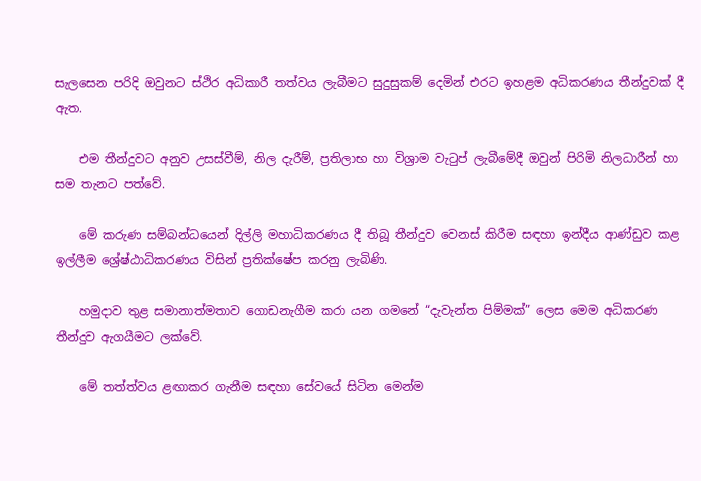සැලසෙන පරිදි ඔවුනට ස්ථිර අධිකාරී තත්වය ලැබීමට සුදුසුකම් දෙමින් එරට ඉහළම අධිකරණය තීන්දුවක් දී ඇත.

    එම තීන්දුවට අනුව උසස්වීම්, නිල දැරීම්, ප්‍රතිලාභ හා විශ්‍රාම වැටුප් ලැබීමේදී ඔවුන් පිරිමි නිලධාරීන් හා සම තැනට පත්වේ.

    මේ කරුණ සම්බන්ධයෙන් දිල්ලි මහාධිකරණය දී තිබූ තීන්දුව වෙනස් කිරීම සඳහා ඉන්දීය ආණ්ඩුව කළ ඉල්ලීම ශ්‍රේෂ්ඨාධිකරණය විසින් ප්‍රතික්ෂේප කරනු ලැබිණි.

    හමුදාව තුළ සමානාත්මතාව ගොඩනැගීම කරා යන ගමනේ “දැවැන්ත පිම්මක්” ලෙස මෙම අධිකරණ තීන්දුව ඇගයීමට ලක්වේ.

    මේ තත්ත්වය ළඟාකර ගැනීම සඳහා සේවයේ සිටින මෙන්ම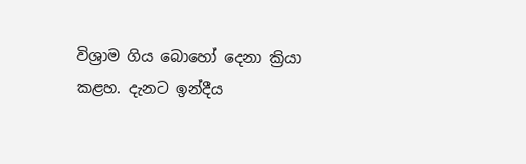විශ්‍රාම ගිය බොහෝ දෙනා ක්‍රියා කළහ. දැනට ඉන්දීය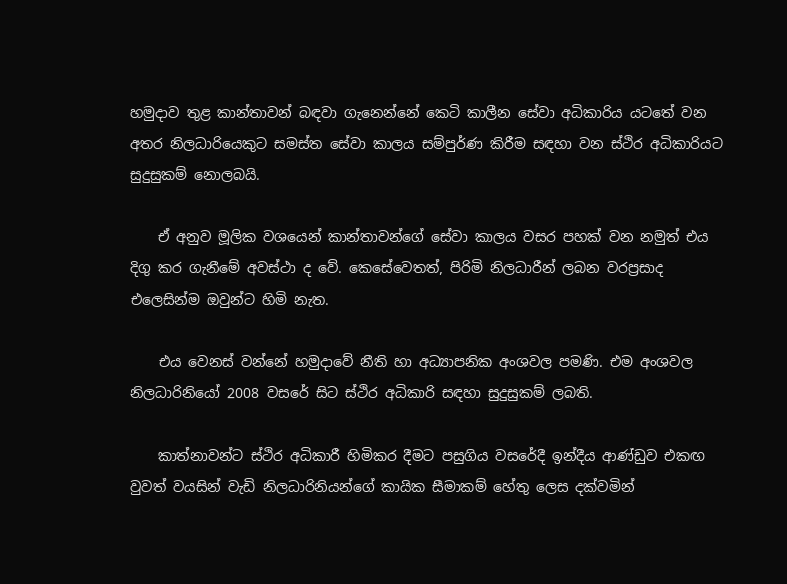හමුදාව තුළ කාන්තාවන් බඳවා ගැනෙන්නේ කෙටි කාලීන සේවා අධිකාරිය යටතේ වන අතර නිලධාරියෙකුට සමස්ත සේවා කාලය සම්පුර්ණ කිරීම සඳහා වන ස්ථිර අධිකාරියට සුදුසුකම් නොලබයි.

    ඒ අනුව මූලික වශයෙන් කාන්තාවන්ගේ සේවා කාලය වසර පහක් වන නමුත් එය දිගු කර ගැනීමේ අවස්ථා ද වේ. කෙසේවෙතත්, පිරිමි නිලධාරීන් ලබන වරප්‍රසාද එලෙසින්ම ඔවුන්ට හිමි නැත.

    එය වෙනස් වන්නේ හමුදාවේ නීති හා අධ්‍යාපනික අංශවල පමණි. එම අංශවල නිලධාරිනියෝ 2008 වසරේ සිට ස්ථිර අධිකාරි සඳහා සුදුසුකම් ලබති.

    කාත්නාවන්ට ස්ථිර අධිකාරී හිමිකර දීමට පසුගිය වසරේදී ඉන්දීය ආණ්ඩුව එකඟ වුවත් වයසින් වැඩි නිලධාරිනියන්ගේ කායික සීමාකම් හේතු ලෙස දක්වමින්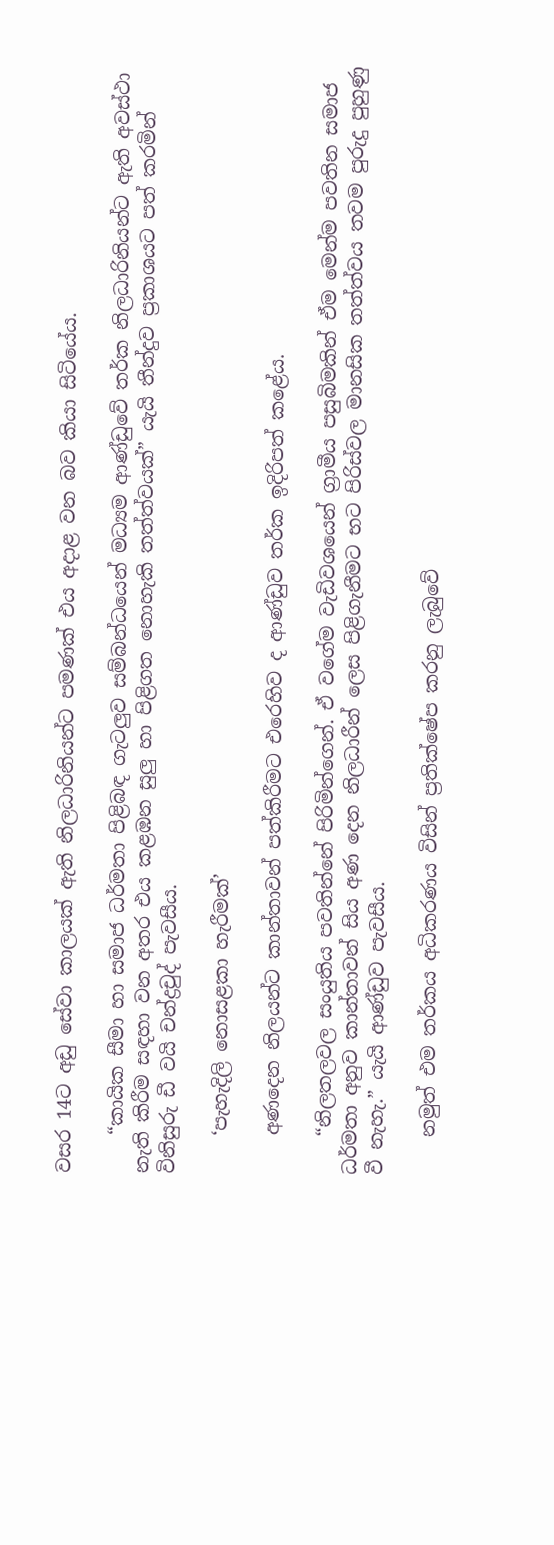වසර 14ට අඩු සේවා කාලයක් ඇති නිලධාරිනියන්ට පමණක් එය අදාළ වන බව කියා සිටියේය.

    “කායික සීමා හා සමාජ ධර්මතා පිළිබඳ ගැටලුව සම්බන්ධයෙන් මධ්‍යම ආණ්ඩුවේ තර්ක නිලධාරිනියන්ට ඇති අවස්ථා නැති කිරීම සඳහා වන අතර එය කළඹන සුලු හා පිළිගත නොහැකි තත්ත්වයක්” යැයි තීන්දුව ප්‍රකාශයට පත් කරමින් විනිසුරු ඩී වයි චන්ද්‍රචුද් පැවසීය.

    ‘පැහැදිලි නොසළකා හැරීමක්’

    අණදෙන නිලයන්ට කාන්තාවන් පත්කිරීමට එරෙහිව ද ආණ්ඩුව තර්ක ඉදිරිපත් කළේය.

    “නිලතලවල සංයුතිය පවතින්නේ පිරිමින්ගෙන්. ඒ වගේම වැඩිවශයෙන් ග්‍රාමීය පසුබිමකින් ඒම මෙන්ම පවතින සමාජ ධර්මතා අනුව කාන්තාවන් සිය අණ දෙන නිලධාරීන් ලෙස පිළිගැනීමට භට පිරිස්වල මානසික තත්ත්වය තවම පුරුදු පුහුණු වී නැහැ.” යැයි ආණ්ඩුව පැවසීය.

    නමුත් එම තර්කය අධිකරණය විසින් ප්‍රතික්ෂේප කරනු ලැබුවේ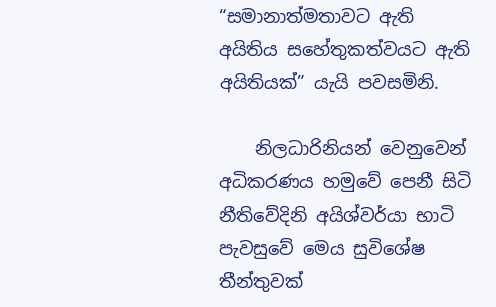“සමානාත්මතාවට ඇති අයිතිය සහේතුකත්වයට ඇති අයිතියක්” යැයි පවසමිනි.

    නිලධාරිනියන් වෙනුවෙන් අධිකරණය හමුවේ පෙනී සිටි නීතිවේදිනි අයිශ්වර්යා භාටි පැවසුවේ මෙය සුවිශේෂ තීන්තුවක්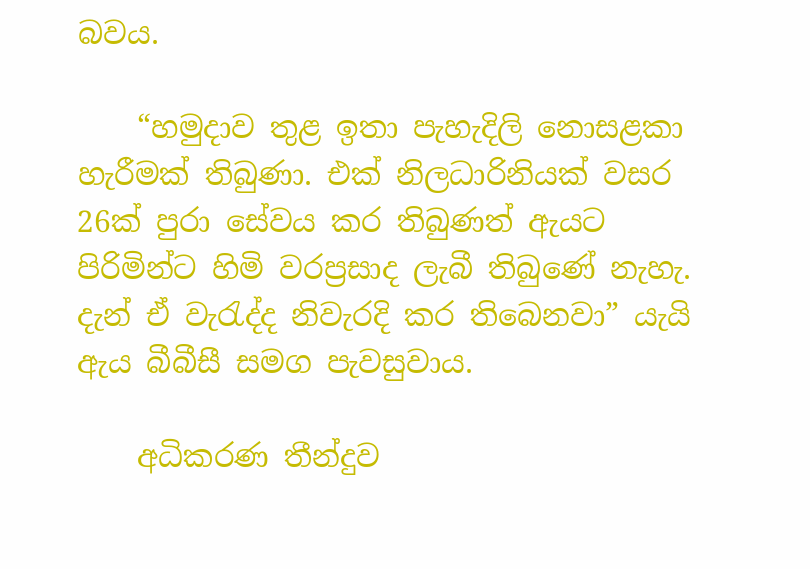බවය.

    “හමුදාව තුළ ඉතා පැහැදිලි නොසළකා හැරීමක් තිබුණා. එක් නිලධාරිනියක් වසර 26ක් පුරා සේවය කර තිබුණත් ඇයට පිරිමින්ට හිමි වරප්‍රසාද ලැබී තිබුණේ නැහැ. දැන් ඒ වැරැද්ද නිවැරදි කර තිබෙනවා” යැයි ඇය බීබීසී සමග පැවසුවාය.

    අධිකරණ තීන්දුව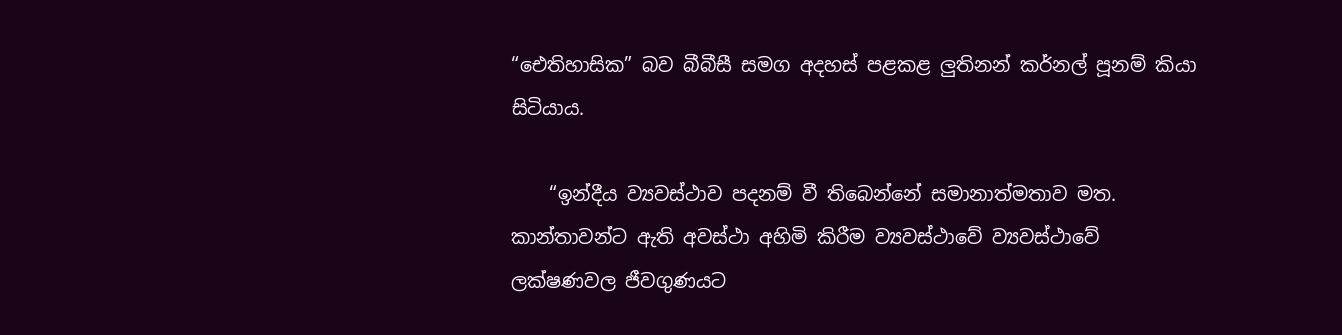“ඓතිහාසික” බව බීබීසී සමග අදහස් පළකළ ලුතිනන් කර්නල් පූනම් කියා සිටියාය.

    “ඉන්දීය ව්‍යවස්ථාව පදනම් වී තිබෙන්නේ සමානාත්මතාව මත. කාන්තාවන්ට ඇති අවස්ථා අහිමි කිරීම ව්‍යවස්ථාවේ ව්‍යවස්ථාවේ ලක්ෂණවල ජීවගුණයට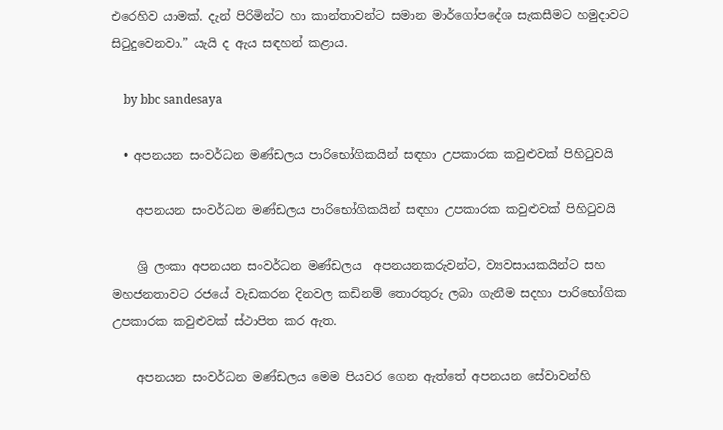එරෙහිව යාමක්. දැන් පිරිමින්ට හා කාන්තාවන්ට සමාන මාර්ගෝපදේශ සැකසීමට හමුදාවට සිටුදුවෙනවා.” යැයි ද ඇය සඳහන් කළාය.

    by bbc sandesaya

  • අපනයන සංවර්ධන මණ්ඩලය පාරිභෝගිකයින් සඳහා උපකාරක කවුළුවක් පිහිටුවයි

    අපනයන සංවර්ධන මණ්ඩලය පාරිභෝගිකයින් සඳහා උපකාරක කවුළුවක් පිහිටුවයි

    ශ්‍රි ලංකා අපනයන සංවර්ධන මණ්ඩලය  අපනයනකරුවන්ට, ව්‍යවසායකයින්ට සහ මහජනතාවට රජයේ වැඩකරන දිනවල කඩිනම් තොරතුරු ලබා ගැනීම සදහා පාරිභෝගික උපකාරක කවුළුවක් ස්ථාපිත කර ඇත.

    අපනයන සංවර්ධන මණ්ඩලය මෙම පියවර ගෙන ඇත්තේ අපනයන සේවාවන්හි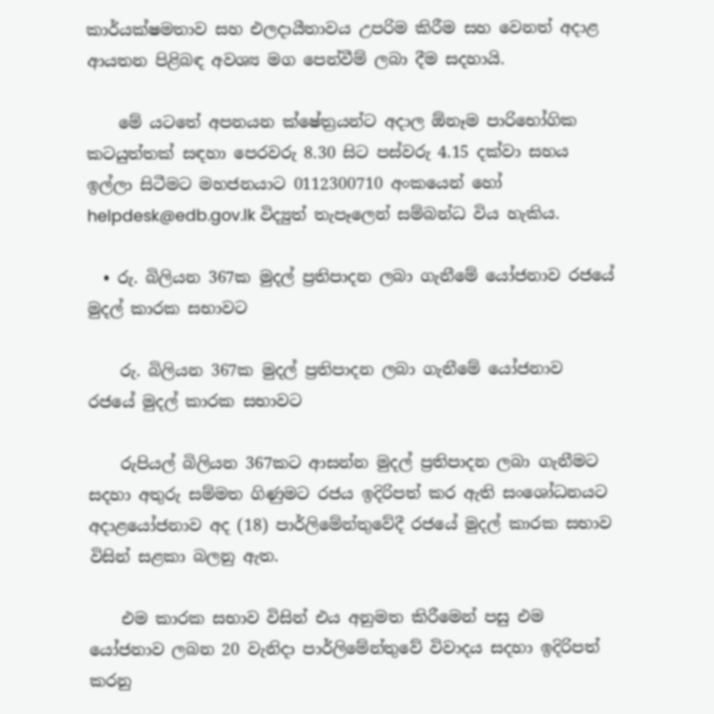කාර්යක්ෂමතාව සහ එලදායීතාවය උපරිම කිරීම සහ වෙනත් අදාළ ආයතන පිළිබඳ අවශ්‍ය මග පෙන්වීම් ලබා දීම සදහායි.

    මේ යටතේ අපනයන ක්ෂේත්‍ර‍යන්ට අදාල ඕනෑම පාරිභෝගික කටයුත්තක් සඳහා පෙරවරු 8.30 සිට පස්වරු 4.15 දක්වා සහය ඉල්ලා සිටීමට මහජනයාට 0112300710 අංකයෙන් හෝ helpdesk@edb.gov.lk විද්‍යුත් තැපෑලෙන් සම්බන්ධ විය හැකිය.

  • රු. බිලියන 367ක මුදල් ප්‍රතිපාදන ලබා ගැනීමේ යෝජනාව රජයේ මුදල් කාරක සභාවට

    රු. බිලියන 367ක මුදල් ප්‍රතිපාදන ලබා ගැනීමේ යෝජනාව රජයේ මුදල් කාරක සභාවට

    රුපියල් බිලියන 367කට ආසන්න මුදල් ප්‍රතිපාදන ලබා ගැනීමට සදහා අතුරු සම්මත ගිණුමට රජය ඉදිරිපත් කර ඇති සංශෝධනයට අදාළයෝජනාව අද (18) පාර්ලිමේන්තුවේදී රජයේ මුදල් කාරක සභාව විසින් සළකා බලනු ඇත.

    එම කාරක සභාව විසින් එය අනුමත කිරීමෙන් පසු එම යෝජනාව ලබන 20 වැනිදා පාර්ලිමේන්තුවේ විවාදය සදහා ඉදිරිපත් කරනු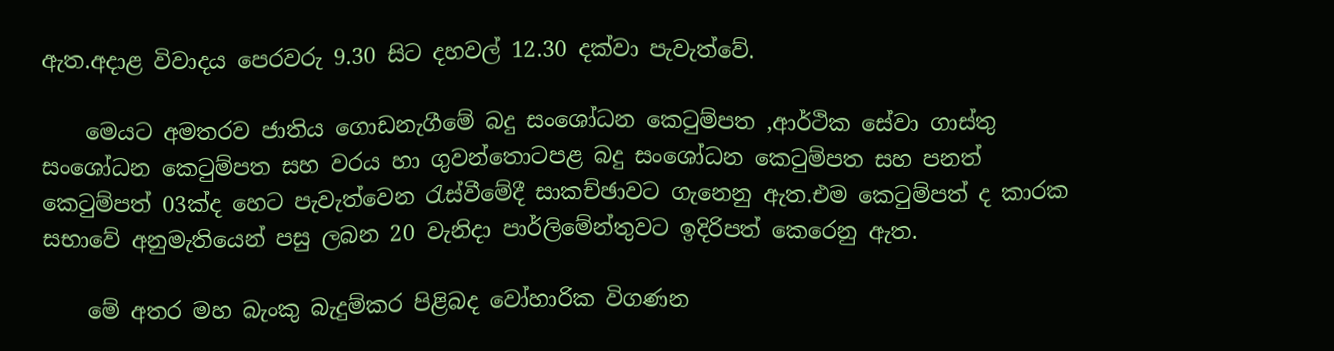ඇත.අදාළ විවාදය පෙරවරු 9.30 සිට දහවල් 12.30 දක්වා පැවැත්වේ.

    මෙයට අමතරව ජාතිය ගොඩනැගීමේ බදු සංශෝධන කෙටුම්පත ,ආර්ථික සේවා ගාස්තු සංශෝධන කෙටුම්පත සහ වරය හා ගුවන්තොටපළ බදු සංශෝධන කෙටුම්පත සහ පනත් කෙටුම්පත් 03ක්ද හෙට පැවැත්වෙන රැස්වීමේදී සාකච්ඡාවට ගැනෙනු ඇත.එම කෙටුම්පත් ද කාරක සභාවේ අනුමැතියෙන් පසු ලබන 20 වැනිදා පාර්ලිමේන්තුවට ඉදිරිපත් කෙරෙනු ඇත.

    මේ අතර මහ බැංකු බැදුම්කර පිළිබද වෝහාරික විගණන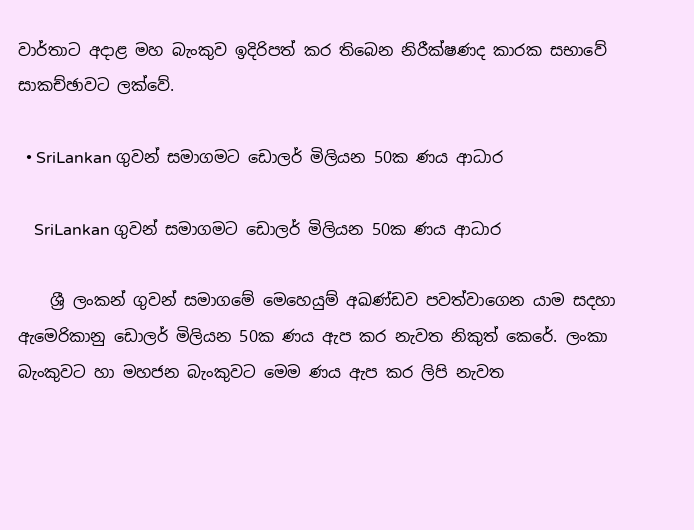වාර්තාට අදාළ මහ බැංකුව ඉදිරිපත් කර තිබෙන නිරීක්ෂණද කාරක සභාවේ සාකච්ඡාවට ලක්වේ.

  • SriLankan ගුවන් සමාගමට ඩොලර් මිලියන 50ක ණය ආධාර

    SriLankan ගුවන් සමාගමට ඩොලර් මිලියන 50ක ණය ආධාර

    ශ්‍රී ලංකන් ගුවන් සමාගමේ මෙහෙයුම් අඛණ්ඩව පවත්වාගෙන යාම සදහා ඇමෙරිකානු ඩොලර් මිලියන 50ක ණය ඇප කර නැවත නිකුත් කෙරේ. ලංකා බැංකුවට හා මහජන බැංකුවට මෙම ණය ඇප කර ලිපි නැවත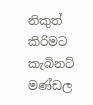නිකුත් කිරිමට කැබිනට් මණ්ඩල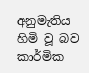අනුමැතිය හිමි වූ බව කාර්මික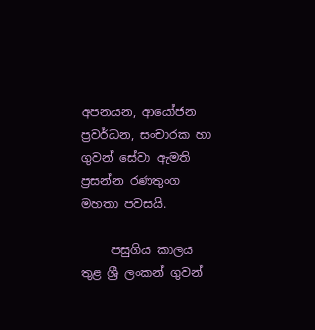අපනයන, ආයෝජන ප්‍රවර්ධන, සංචාරක හා ගුවන් සේවා ඇමති ප්‍රසන්න රණතුංග මහතා පවසයි.

     පසුගිය කාලය තුළ ශ්‍රී ලංකන් ගුවන්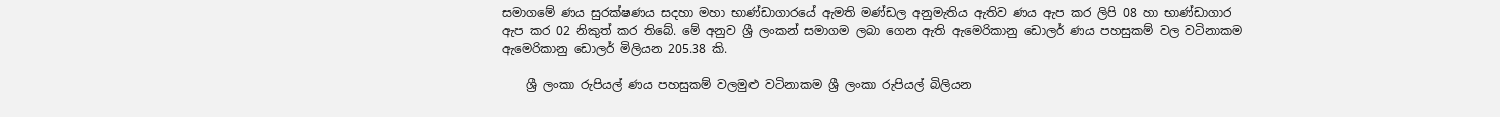සමාගමේ ණය සුරක්ෂණය සදහා මහා භාණ්ඩාගාරයේ ඇමති මණ්ඩල අනුමැතිය ඇතිව ණය ඇප කර ලිපි 08 හා භාණ්ඩාගාර ඇප කර 02 නිකුත් කර තිබේ. මේ අනුව ශ්‍රී ලංකන් සමාගම ලබා ගෙන ඇති ඇමෙරිකානු ඩොලර් ණය පහසුකම් වල වටිනාකම ඇමෙරිකානු ඩොලර් මිලියන 205.38 කි.

    ශ්‍රී ලංකා රුපියල් ණය පහසුකම් වලමුළු වටිනාකම ශ්‍රී ලංකා රුපියල් බිලියන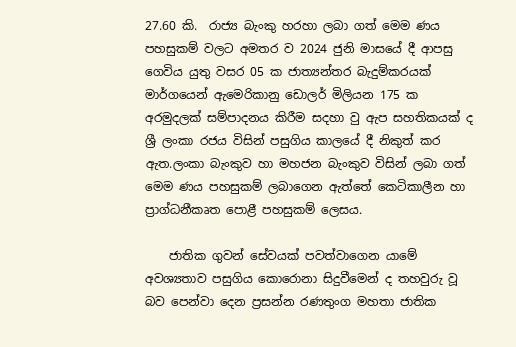27.60 කි.  රාජ්‍ය බැංකු හරහා ලබා ගත් මෙම ණය පහසුකම් වලට අමතර ව 2024 ජුනි මාසයේ දී ආපසු ගෙවිය යුතු වසර 05 ක ජාත්‍යන්තර බැදුම්කරයක් මාර්ගයෙන් ඇමෙරිකානු ඩොලර් මිලියන 175 ක අරමුදලක් සම්පාදනය කිරීම සදහා වු ඇප සහතිකයක් ද ශ්‍රී ලංකා රජය විසින් පසුගිය කාලයේ දී නිකුත් කර ඇත.ලංකා බැංකුව හා මහජන බැංකුව විසින් ලබා ගත් මෙම ණය පහසුකම් ලබාගෙන ඇත්තේ කෙටිකාලීන හා ප්‍රාග්ධනීකෘත පොළී පහසුකම් ලෙසය.

    ජාතික ගුවන් සේවයක් පවත්වාගෙන යාමේ අවශ්‍යතාව පසුගිය කොරොනා සිදුවීමෙන් ද තහවුරු වූ බව පෙන්වා දෙන ප්‍රසන්න රණතුංග මහතා ජාතික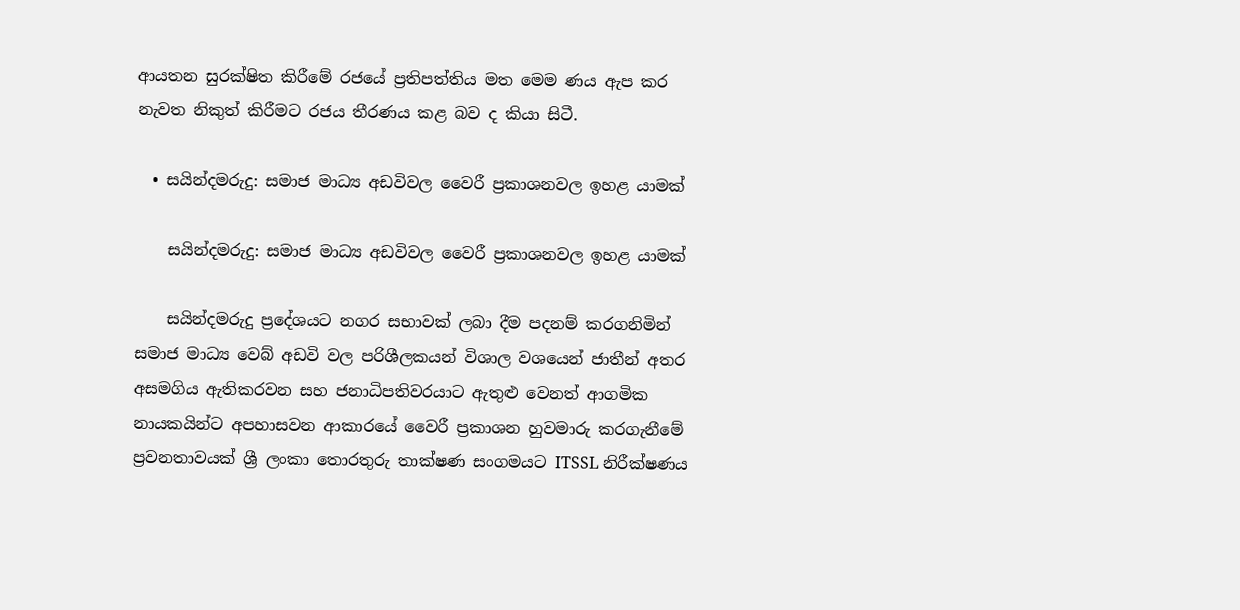ආයතන සුරක්ෂිත කිරීමේ රජයේ ප්‍රතිපත්තිය මත මෙම ණය ඇප කර නැවත නිකුත් කිරීමට රජය තීරණය කළ බව ද කියා සිටී.

  • සයින්දමරුදු: සමාජ මාධ්‍ය අඩවිවල වෛරී ප්‍රකාශනවල ඉහළ යාමක්

    සයින්දමරුදු: සමාජ මාධ්‍ය අඩවිවල වෛරී ප්‍රකාශනවල ඉහළ යාමක්

    සයින්දමරුදු ප්‍රදේශයට නගර සභාවක් ලබා දීම පදනම් කරගනිමින් සමාජ මාධ්‍ය වෙබ් අඩවි වල පරිශීලකයන් විශාල වශයෙන් ජාතීන් අතර අසමගිය ඇතිකරවන සහ ජනාධිපතිවරයාට ඇතුළු වෙනත් ආගමික නායකයින්ට අපහාසවන ආකාරයේ වෛරී ප්‍රකාශන හුවමාරු කරගැනීමේ ප්‍රවනතාවයක් ශ්‍රී ලංකා තොරතුරු තාක්ෂණ සංගමයට ITSSL නිරීක්ෂණය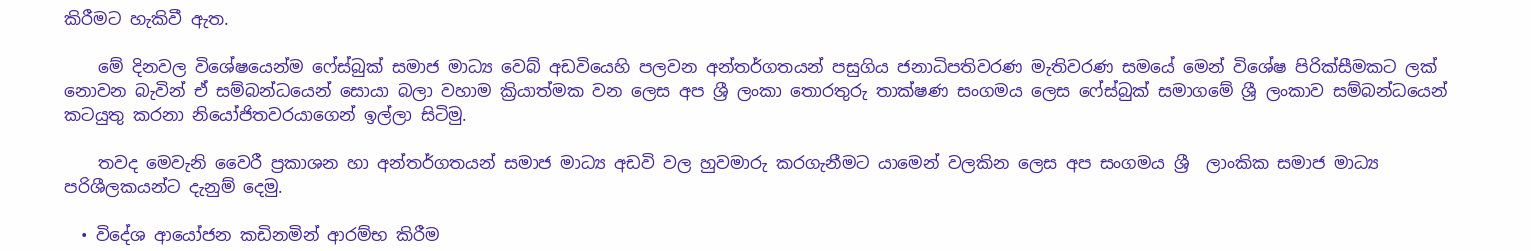කිරීමට හැකිවී ඇත.

    මේ දිනවල විශේෂයෙන්ම ෆේස්බුක් සමාජ මාධ්‍ය වෙබ් අඩවියෙහි පලවන අන්තර්ගතයන් පසුගිය ජනාධිපතිවරණ මැතිවරණ සමයේ මෙන් විශේෂ පිරික්සීමකට ලක් නොවන බැවින් ඒ සම්බන්ධයෙන් සොයා බලා වහාම ක්‍රියාත්මක වන ලෙස අප ශ්‍රී ලංකා තොරතුරු තාක්ෂණ සංගමය ලෙස ෆේස්බුක් සමාගමේ ශ්‍රී ලංකාව සම්බන්ධයෙන් කටයුතු කරනා නියෝජිතවරයාගෙන් ඉල්ලා සිටිමු.

    තවද මෙවැනි වෛරී ප්‍රකාශන හා අන්තර්ගතයන් සමාජ මාධ්‍ය අඩවි වල හුවමාරු කරගැනීමට යාමෙන් වලකින ලෙස අප සංගමය ශ්‍රී  ලාංකික සමාජ මාධ්‍ය පරිශීලකයන්ට දැනුම් දෙමු.

  • විදේශ ආයෝජන කඩිනමින් ආරම්භ කිරීම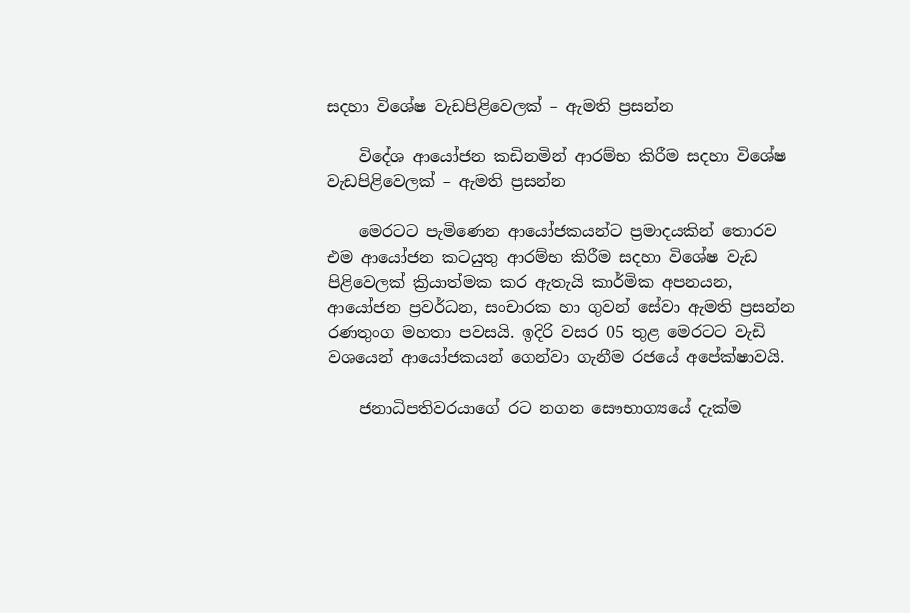සදහා විශේෂ වැඩපිළිවෙලක් – ඇමති ප්‍රසන්න

    විදේශ ආයෝජන කඩිනමින් ආරම්භ කිරීම සදහා විශේෂ වැඩපිළිවෙලක් – ඇමති ප්‍රසන්න

    මෙරටට පැමිණෙන ආයෝජකයන්ට ප්‍රමාදයකින් තොරව එම ආයෝජන කටයුතු ආරම්භ කිරීම සදහා විශේෂ වැඩ පිළිවෙලක් ක්‍රියාත්මක කර ඇතැයි කාර්මික අපනයන, ආයෝජන ප්‍රවර්ධන, සංචාරක හා ගුවන් සේවා ඇමති ප්‍රසන්න රණතුංග මහතා පවසයි. ඉදිරි වසර 05 තුළ මෙරටට වැඩි වශයෙන් ආයෝජකයන් ගෙන්වා ගැනීම රජයේ අපේක්ෂාවයි.

    ජනාධිපතිවරයාගේ රට නගන සෞභාග්‍යයේ දැක්ම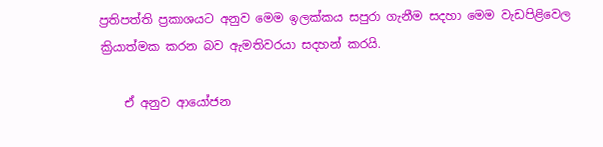ප්‍රතිපත්ති ප්‍රකාශයට අනුව මෙම ඉලක්කය සපුරා ගැනීම සදහා මෙම වැඩපිළිවෙල ක්‍රියාත්මක කරන බව ඇමතිවරයා සදහන් කරයි.

    ඒ අනුව ආයෝජන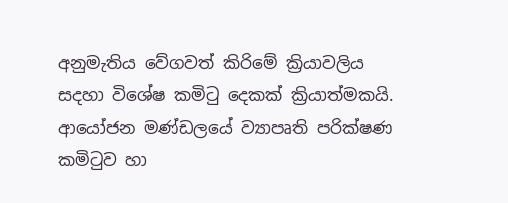අනුමැතිය වේගවත් කිරිමේ ක්‍රියාවලිය සදහා විශේෂ කමිටු දෙකක් ක්‍රියාත්මකයි. ආයෝජන මණ්ඩලයේ ව්‍යාපෘති පරික්ෂණ කමිටුව හා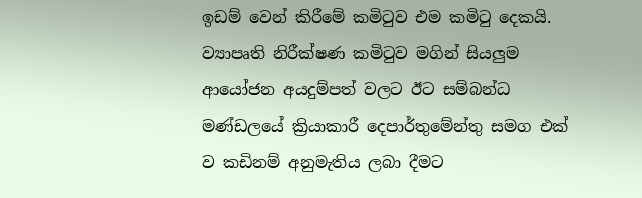ඉඩම් වෙන් කිරීමේ කමිටුව එම කමිටු දෙකයි. ව්‍යාපෘති නිරීක්ෂණ කමිටුව මගින් සියලුම ආයෝජන අයදුම්පත් වලට ඊට සම්බන්ධ මණ්ඩලයේ ක්‍රියාකාරී දෙපාර්තුමේන්තු සමග එක් ව කඩිනම් අනුමැතිය ලබා දීමට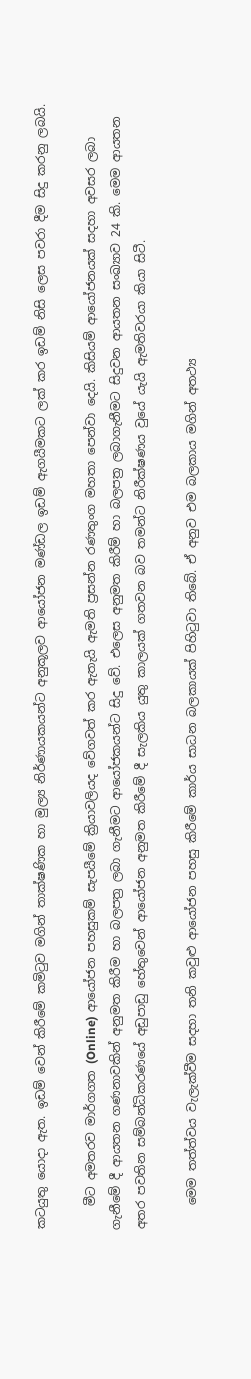කටයුතු යොදා ඇත. ඉඩම් වෙන් කිරීමේ කමිටුව මගින් තාක්ෂණික හා මුල්‍ය නිර්ණායකයන්ට අනුකූලව ආයෝජන මණ්ඩල ඉඩම් ඇගයීමකට ලක් කර ඉඩම් නිසි ලෙස පවරා දීම සිදු කරනු ලබයි.

    මීට අමතරව මාර්ගගත (Online) ආයෝජන පහසුකම් සැපයීමේ ක්‍රියාවලියද වේගවත් කර ඇතැයි ඇමති ප්‍රසන්න රණතුංග මහතා පෙන්වා දෙයි. කිසියම් ආයෝජනයක් සදහා අවසර ලබා ගැනීමේ දී ආයතන ගණනාවකින් අනුමත කිරීම හා බලපත්‍ර ලබා ගැනීමට ආයෝජකයන්ට සිදු වේ. එලෙස අනුමත කිරීම් හා බලපත්‍ර ලබාගැනීමට සිදුවන ආයතන සංඛ්‍යාව 24 කි. මෙම ආයතන අතර පවතින සම්බන්ධිකරණයේ අඩුපාඩු හේතුවෙන් ආයෝජන අනුමත කිරීමේ දී සැලකිය යුතු කාලයක් ගතවන බව තමන්ට නිරීක්ෂණය වුයේ යැයි ඇමතිවරයා කියා සිටී.

    මෙම තත්ත්වය වැලැක්වීම සදහා තනි කවුළු ආයෝජන පහසු කිරීමේ කාර්ය සාධන බලකායක් පිහිටුවා තිබේ. ඒ අනුව එම බලකාය මගින් අතථ්‍ය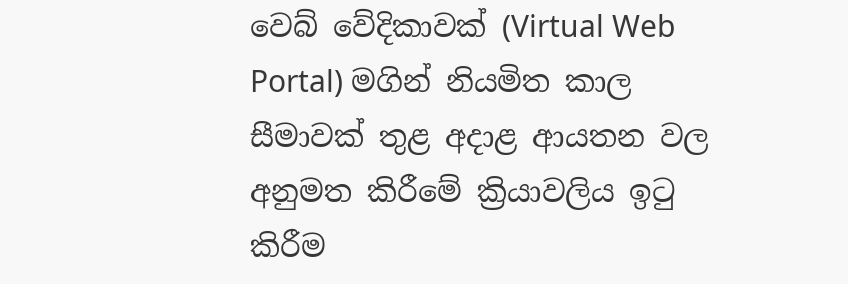වෙබ් වේදිකාවක් (Virtual Web Portal) මගින් නියමිත කාල සීමාවක් තුළ අදාළ ආයතන වල අනුමත කිරීමේ ක්‍රියාවලිය ඉටු කිරීම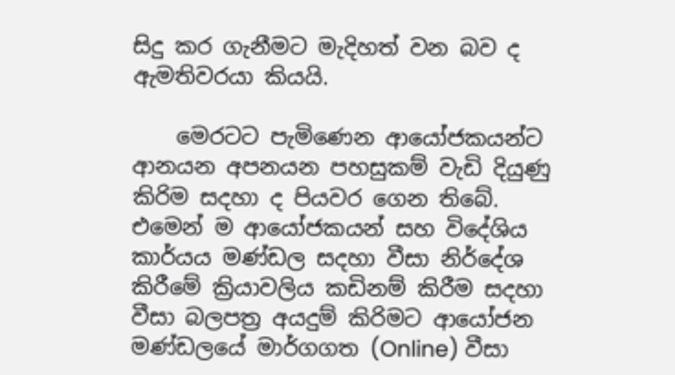සිදු කර ගැනීමට මැදිහත් වන බව ද ඇමතිවරයා කියයි.

    මෙරටට පැමිණෙන ආයෝජකයන්ට ආනයන අපනයන පහසුකම් වැඩි දියුණු කිරිම සදහා ද පියවර ගෙන තිබේ. එමෙන් ම ආයෝජකයන් සහ විදේශිය කාර්යය මණ්ඩල සදහා වීසා නිර්දේශ කිරීමේ ක්‍රියාවලිය කඩිනම් කිරීම සදහා වීසා බලපත්‍ර අයදුම් කිරිමට ආයෝජන මණ්ඩලයේ මාර්ගගත (Online) වීසා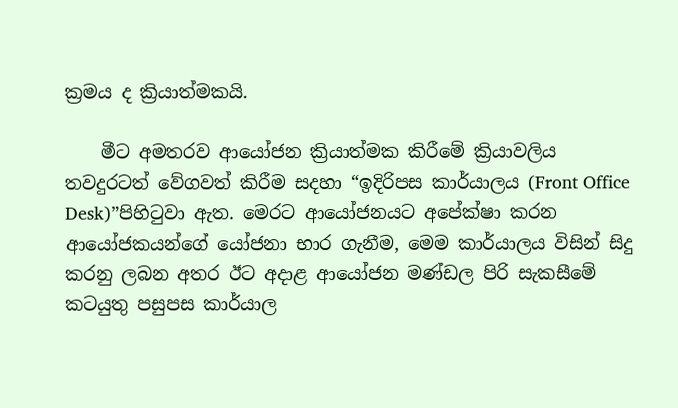ක්‍රමය ද ක්‍රියාත්මකයි.

    මීට අමතරව ආයෝජන ක්‍රියාත්මක කිරීමේ ක්‍රියාවලිය තවදුරටත් වේගවත් කිරීම සදහා “ඉදිරිපස කාර්යාලය (Front Office Desk)”පිහිටුවා ඇත. මෙරට ආයෝජනයට අපේක්ෂා කරන ආයෝජකයන්ගේ යෝජනා භාර ගැනීම, මෙම කාර්යාලය විසින් සිදු කරනු ලබන අතර ඊට අදාළ ආයෝජන මණ්ඩල පිරි සැකසීමේ කටයුතු පසුපස කාර්යාල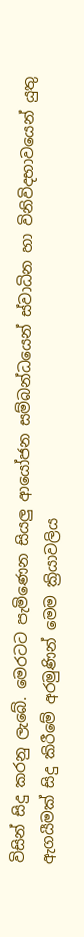විසින් සිදු කරනු ලැබේ. මෙරටට පැමිණෙන සියලු ආයෝජන සම්බන්ධයෙන් ස්වාධින හා විනිවිදභාවයෙන් යුතු ඇගයීමක් සිදු කිරීමේ අරමුණින් මෙම ක්‍රියාවලිය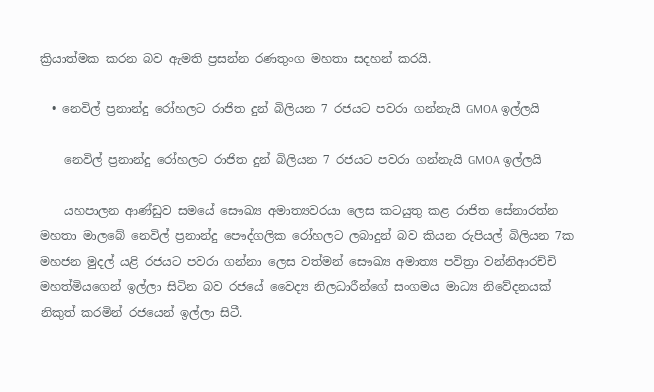ක්‍රියාත්මක කරන බව ඇමති ප්‍රසන්න රණතුංග මහතා සදහන් කරයි.

  • නෙවිල් ප්‍රනාන්දු රෝහලට රාජිත දුන් බිලියන 7 රජයට පවරා ගන්නැයි GMOA ඉල්ලයි

    නෙවිල් ප්‍රනාන්දු රෝහලට රාජිත දුන් බිලියන 7 රජයට පවරා ගන්නැයි GMOA ඉල්ලයි

    යහපාලන ආණ්ඩුව සමයේ සෞඛ්‍ය අමාත්‍යවරයා ලෙස කටයුතු කළ රාජිත සේනාරත්න මහතා මාලබේ නෙවිල් ප්‍රනාන්දු පෞද්ගලික රෝහලට ලබාදුන් බව කියන රුපියල් බිලියන 7ක මහජන මුදල් යළි රජයට පවරා ගන්නා ලෙස වත්මන් සෞඛ්‍ය අමාත්‍ය පවිත්‍රා වන්නිආරච්චි මහත්මියගෙන් ඉල්ලා සිටින බව රජයේ වෛද්‍ය නිලධාරීන්ගේ සංගමය මාධ්‍ය නිවේදනයක් නිකුත් කරමින් රජයෙන් ඉල්ලා සිටී.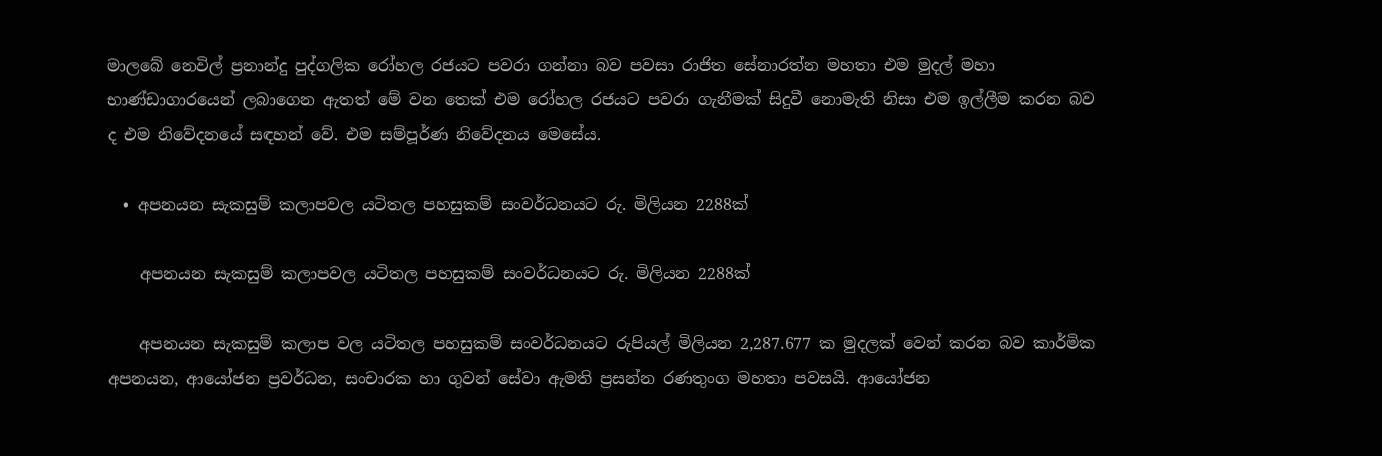මාලබේ නෙවිල් ප්‍රනාන්දු පුද්ගලික රෝහල රජයට පවරා ගන්නා බව පවසා රාජිත සේනාරත්න මහතා එම මුදල් මහා භාණ්ඩාගාරයෙන් ලබාගෙන ඇතත් මේ වන තෙක් එම රෝහල රජයට පවරා ගැනීමක් සිදුවී නොමැති නිසා එම ඉල්ලීම කරන බව ද එම නිවේදනයේ සඳහන් වේ. එම සම්පූර්ණ නිවේදනය මෙසේය.

  • අපනයන සැකසුම් කලාපවල යටිතල පහසුකම් සංවර්ධනයට රු. මිලියන 2288ක්

    අපනයන සැකසුම් කලාපවල යටිතල පහසුකම් සංවර්ධනයට රු. මිලියන 2288ක්

    අපනයන සැකසුම් කලාප වල යටිතල පහසුකම් සංවර්ධනයට රුපියල් මිලියන 2,287.677 ක මුදලක් වෙන් කරන බව කාර්මික අපනයන, ආයෝජන ප්‍රවර්ධන, සංචාරක හා ගුවන් සේවා ඇමති ප්‍රසන්න රණතුංග මහතා පවසයි. ආයෝජන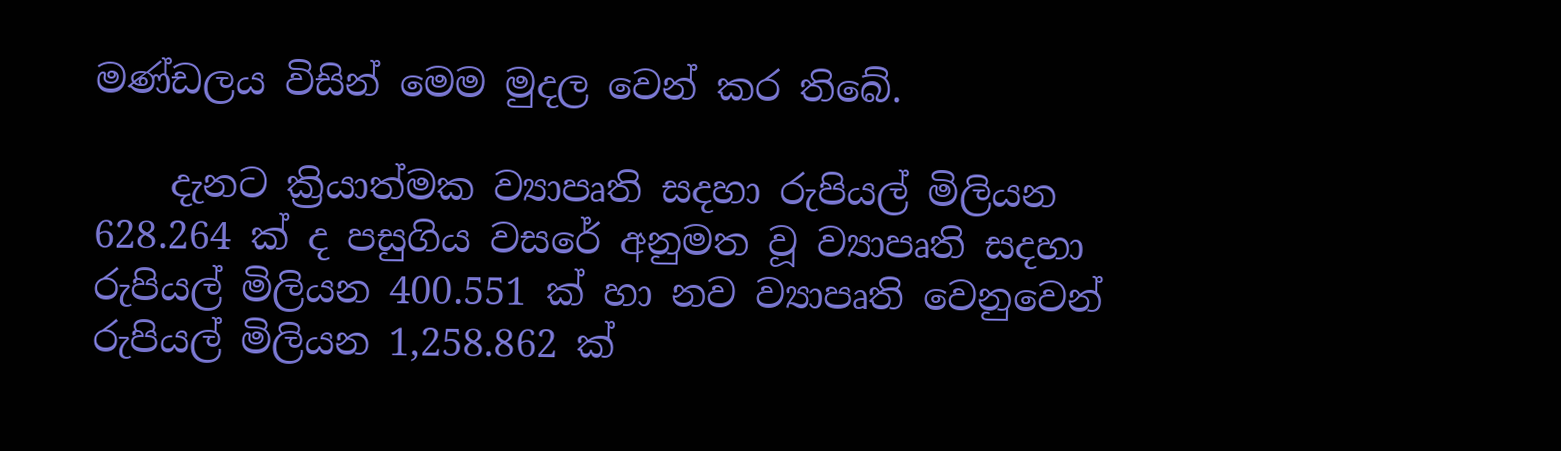මණ්ඩලය විසින් මෙම මුදල වෙන් කර තිබේ.

    දැනට ක්‍රියාත්මක ව්‍යාපෘති සදහා රුපියල් මිලියන 628.264 ක් ද පසුගිය වසරේ අනුමත වූ ව්‍යාපෘති සදහා රුපියල් මිලියන 400.551 ක් හා නව ව්‍යාපෘති වෙනුවෙන් රුපියල් මිලියන 1,258.862 ක්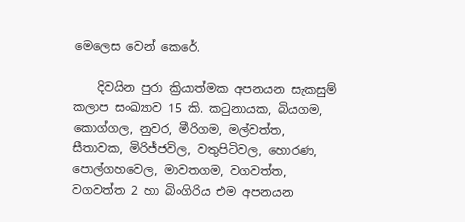මෙලෙස වෙන් කෙරේ.

    දිවයින පුරා ක්‍රියාත්මක අපනයන සැකසුම් කලාප සංඛ්‍යාව 15 කි. කටුනායක, බියගම, කොග්ගල, නුවර, මීරිගම, මල්වත්ත, සීතාවක, මිරිජ්ජවිල, වතුපිටිවල, හොරණ, පොල්ගහවෙල, මාවතගම, වගවත්ත, වගවත්ත 2 හා බිංගිරිය එම අපනයන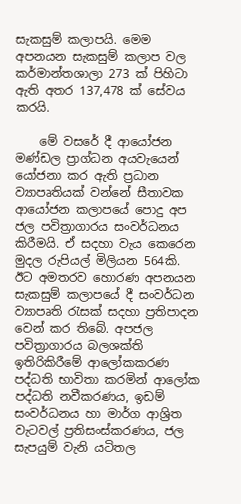සැකසුම් කලාපයි. මෙම අපනයන සැකසුම් කලාප වල කර්මාන්තශාලා 273 ක් පිහිටා ඇති අතර 137,478 ක් සේවය කරයි.

    මේ වසරේ දී ආයෝජන මණ්ඩල ප්‍රාග්ධන අයවැයෙන් යෝජනා කර ඇති ප්‍රධාන ව්‍යාපෘතියක් වන්නේ සීතාවක ආයෝජන කලාපයේ පොදු අප ජල පවිත්‍රාගාරය සංවර්ධනය කිරීමයි. ඒ සදහා වැය කෙරෙන මුදල රුපියල් මිලියන 564කි. ඊට අමතරව හොරණ අපනයන සැකසුම් කලාපයේ දී සංවර්ධන ව්‍යාපෘති රැසක් සදහා ප්‍රතිපාදන වෙන් කර තිබේ. අපජල පවිත්‍රාගාරය බලශක්ති ඉතිරිකිරීමේ ආලෝකකරණ පද්ධති භාවිතා කරමින් ආලෝක පද්ධති නවීකරණය, ඉඩම් සංවර්ධනය හා මාර්ග ආශ්‍රිත වැටවල් ප්‍රතිසංස්කරණය, ජල සැපයුම් වැනි යටිතල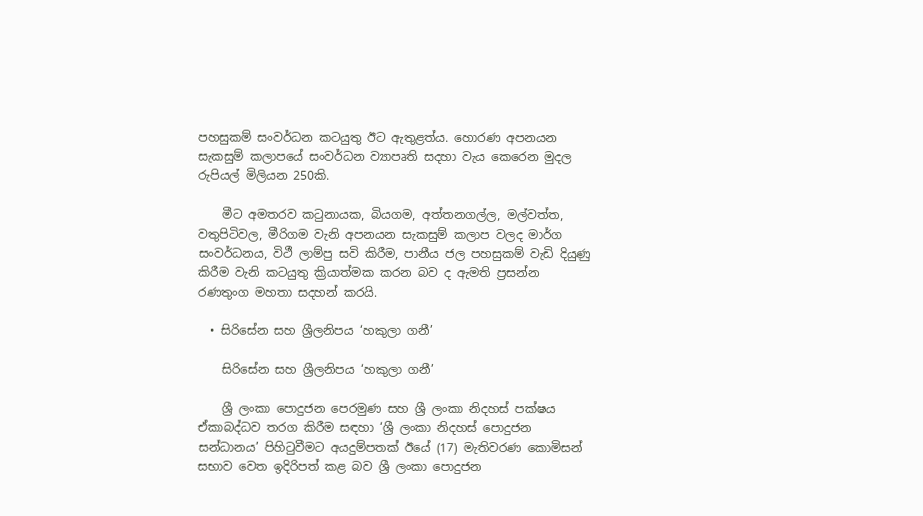පහසුකම් සංවර්ධන කටයුතු ඊට ඇතුළත්ය. හොරණ අපනයන සැකසුම් කලාපයේ සංවර්ධන ව්‍යාපෘති සදහා වැය කෙරෙන මුදල රුපියල් මිලියන 250කි.

    මීට අමතරව කටුනායක, බියගම, අත්තනගල්ල, මල්වත්ත, වතුපිටිවල, මීරිගම වැනි අපනයන සැකසුම් කලාප වලද මාර්ග සංවර්ධනය, විථී ලාම්පු සවි කිරීම, පානීය ජල පහසුකම් වැඩි දියුණු කිරීම වැනි කටයුතු ක්‍රියාත්මක කරන බව ද ඇමති ප්‍රසන්න රණතුංග මහතා සදහන් කරයි.

  • සිරිසේන සහ ශ්‍රීලනිපය ‘හකුලා ගනී’

    සිරිසේන සහ ශ්‍රීලනිපය ‘හකුලා ගනී’

    ශ්‍රී ලංකා පොදුජන පෙරමුණ සහ ශ්‍රී ලංකා නිදහස් පක්ෂය ඒකාබද්ධව තරග කිරීම ‌සඳහා ‘ශ්‍රී ලංකා නිදහස් ‌පොදුජන සන්ධානය’ පිහිටුවීමට අයදුම්පතක් ඊයේ (17) මැතිවරණ කොමිසන් සභාව වෙත ඉදිරිපත් කළ බව ශ්‍රී ලංකා පොදුජන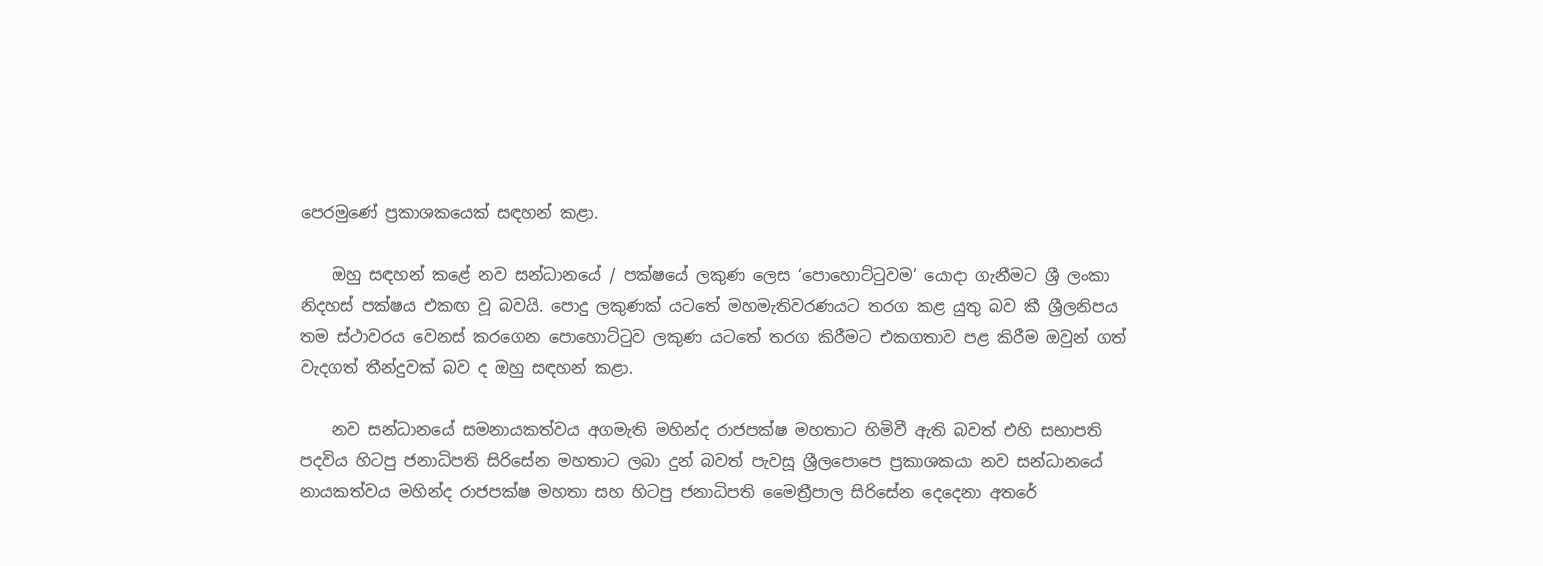පෙරමුණේ ප්‍රකාශකයෙක් සඳහන් කළා.

    ඔහු සඳහන් කළේ නව සන්ධානයේ / පක්ෂයේ ලකුණ ලෙස ‘පොහොට්ටුවම’ යොදා ගැනීමට ශ්‍රී ලංකා නිදහස් පක්ෂය එකඟ වූ බවයි. පොදු ලකුණක් යටතේ මහමැතිවරණයට තරග කළ යුතු බව කී ශ්‍රීලනිපය තම ස්ථාවරය වෙනස් කරගෙන ‌පොහොට්ටුව ලකුණ යටතේ තරග කිරීමට එකගතාව පළ ‌කිරීම ඔවුන් ගත් වැදගත් තීන්දුවක් බව ද ඔහු සඳහන් කළා.

    නව සන්ධානයේ සමනායකත්වය අගමැති මහින්ද රාජපක්ෂ මහතාට හිමිවී ඇති බවත් එහි සභාපති පදවිය හිටපු ජනාධිපති සිරිසේන මහතාට ලබා දුන් බවත් පැවසූ ශ්‍රීලපොපෙ ප්‍රකාශකයා නව සන්ධානයේ නායකත්වය මහින්ද රාජපක්ෂ මහතා සහ හිටපු ජනාධිපති ‌මෛත්‍රීපාල සිරිසේන ‌දෙදෙනා අතරේ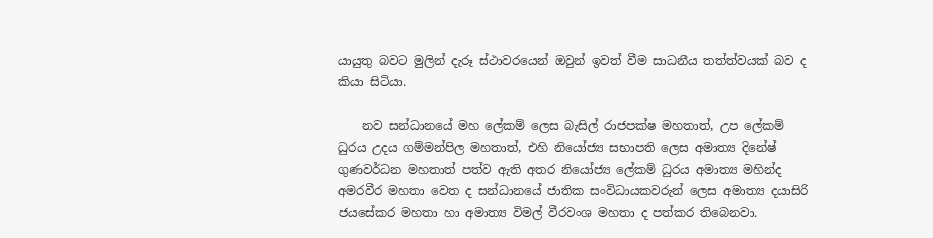යායුතු බවට මුලින් දැරූ ස්ථාවරයෙන් ඔවුන් ඉවත් වීම සාධනීය තත්ත්වයක් බව ද කියා සිටියා.

    නව සන්ධානයේ මහ ලේකම් ලෙස බැසිල් රාජපක්ෂ මහතාත්, උප ලේකම් ධුරය උදය ගම්මන්පිල මහතාත්, එහි නියෝජ්‍ය සභාපති ලෙස අමාත්‍ය දිනේෂ් ගුණවර්ධන මහතාත් පත්ව ඇති අතර නියෝජ්‍ය ලේකම් ධුරය අමාත්‍ය මහින්ද අමරවීර මහතා වෙත ද සන්ධානයේ ජාතික සංවිධායකවරුන් ලෙස අමාත්‍ය දයාසිරි ජයසේකර මහතා හා අමාත්‍ය විමල් වීරවංශ මහතා ද පත්කර තිබෙනවා.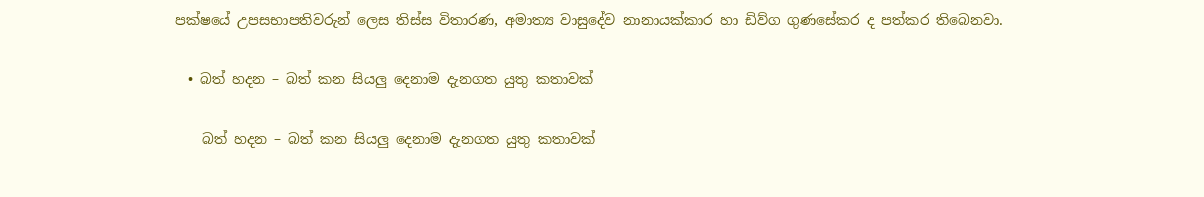පක්ෂයේ උපසභාපතිවරුන් ලෙස තිස්ස විතාරණ, අමාත්‍ය වාසුදේව නානායක්කාර හා ඩිව්ග ගුණසේකර ද පත්කර තිබෙනවා.

  • බත් හදන – බත් කන සියලු දෙනාම දැනගත යුතු කතාවක්

    බත් හදන – බත් කන සියලු දෙනාම දැනගත යුතු කතාවක්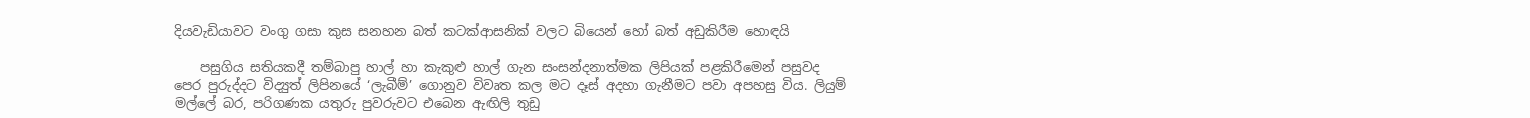දියවැඩියාවට වංගු ගසා කුස සනහන බත් කටක්ආසනික් වලට බියෙන් හෝ බත් අඩුකිරීම හොඳයි

    පසුගිය සතියකදී තම්බාපු හාල් හා කැකුළු හාල් ගැන සංසන්දනාත්මක ලිපියක් පළකිරීමෙන් පසුවද පෙර පුරුද්දට විද්‍යුත් ලිපිනයේ ‘ලැබීම්’ ගොනුව විවෘත කල මට දෑස් අදහා ගැනීමට පවා අපහසු විය. ලියුම් මල්ලේ බර, පරිගණක යතුරු පුවරුවට එබෙන ඇඟිලි තුඩු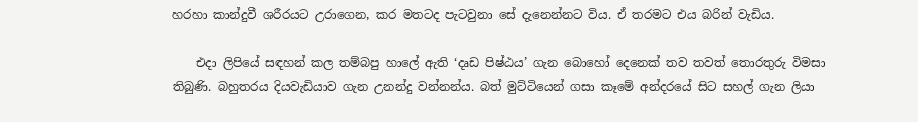හරහා කාන්දුවී ශරීරයට උරාගෙන, කර මතටද පැටවුනා සේ දැනෙන්නට විය. ඒ තරමට එය බරින් වැඩිය.

    එදා ලිපියේ සඳහන් කල තම්බපු හාලේ ඇති ‘දෘඩ පිෂ්ඨය’ ගැන බොහෝ දෙනෙක් තව තවත් තොරතුරු විමසා තිබුණි. බහුතරය දියවැඩියාව ගැන උනන්දු වන්නන්ය. බත් මුට්ටියෙන් ගසා කෑමේ අන්දරයේ සිට සහල් ගැන ලියා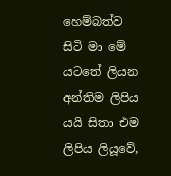හෙම්බත්ව සිටි මා මේ යටතේ ලියන අන්තිම ලිපිය යයි සිතා එම ලිපිය ලියූවේ,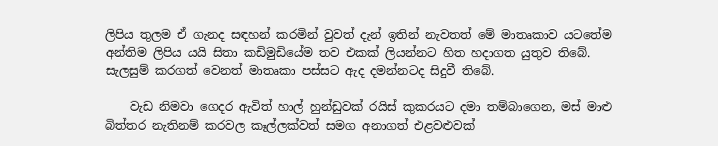ලිපිය තුලම ඒ ගැනද සඳහන් කරමින් වුවත් දැන් ඉතින් නැවතත් මේ මාතෘකාව යටතේම අන්තිම ලිපිය යයි සිතා කඩිමුඩියේම තව එකක් ලියන්නට හිත හදාගත යුතුව තිබේ. සැලසුම් කරගත් වෙනත් මාතෘකා පස්සට ඇද දමන්නටද සිදුවී තිබේ.

    වැඩ නිමවා ගෙදර ඇවිත් හාල් හුන්ඩුවක් රයිස් කුකරයට දමා තම්බාගෙන, මස් මාළු බිත්තර නැතිනම් කරවල කෑල්ලක්වත් සමග අනාගත් එළවළුවක්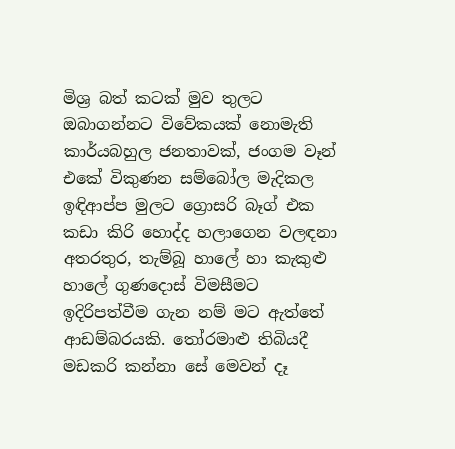මිශ්‍ර බත් කටක් මුව තුලට ඔබාගන්නට විවේකයක් නොමැති කාර්යබහුල ජනතාවක්, ජංගම වෑන් එකේ විකුණන සම්බෝල මැදිකල ඉඳිආප්ප මුලට ග්‍රොසරි බෑග් එක කඩා කිරි හොද්ද හලාගෙන වලඳනා අතරතුර, තැම්බූ හාලේ හා කැකුළු හාලේ ගුණදොස් විමසීමට ඉදිරිපත්වීම ගැන නම් මට ඇත්තේ ආඩම්බරයකි. තෝරමාළු තිබියදී මඩකරි කන්නා සේ මෙවන් දෑ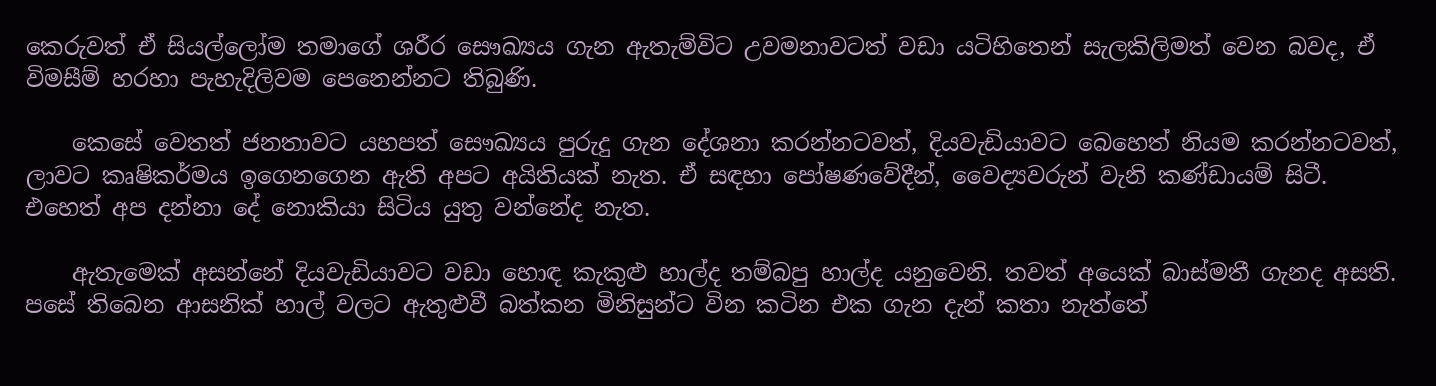කෙරුවත් ඒ සියල්ලෝම තමාගේ ශරීර සෞඛ්‍යය ගැන ඇතැම්විට උවමනාවටත් වඩා යටිහිතෙන් සැලකිලිමත් වෙන බවද, ඒ විමසීම් හරහා පැහැදිලිවම පෙනෙන්නට තිබුණි.

    කෙසේ වෙතත් ජනතාවට යහපත් සෞඛ්‍යය පුරුදු ගැන දේශනා කරන්නටවත්, දියවැඩියාවට බෙහෙත් නියම කරන්නටවත්, ලාවට කෘෂිකර්මය ඉගෙනගෙන ඇති අපට අයිතියක් නැත. ඒ සඳහා පෝෂණවේදීන්, වෛද්‍යවරුන් වැනි කණ්ඩායම් සිටී. එහෙත් අප දන්නා දේ නොකියා සිටිය යුතු වන්නේද නැත.

    ඇතැමෙක් අසන්නේ දියවැඩියාවට වඩා හොඳ කැකුළු හාල්ද තම්බපු හාල්ද යනුවෙනි. තවත් අයෙක් බාස්මතී ගැනද අසති. පසේ තිබෙන ආසනික් හාල් වලට ඇතුළුවී බත්කන මිනිසුන්ට වින කටින එක ගැන දැන් කතා නැත්තේ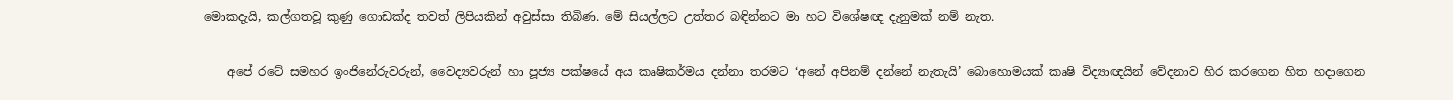මොකදැයි, කල්ගතවූ කුණු ගොඩක්ද තවත් ලිපියකින් අවුස්සා තිබිණ. මේ සියල්ලට උත්තර බඳින්නට මා හට විශේෂඥ දැනුමක් නම් නැත.

    අපේ රටේ සමහර ඉංජිනේරුවරුන්, වෛද්‍යවරුන් හා පූජ්‍ය පක්ෂයේ අය කෘෂිකර්මය දන්නා තරමට ‘අනේ අපිනම් දන්නේ නැතැයි’ බොහොමයක් කෘෂි විද්‍යාඥයින් වේදනාව හිර කරගෙන හිත හදාගෙන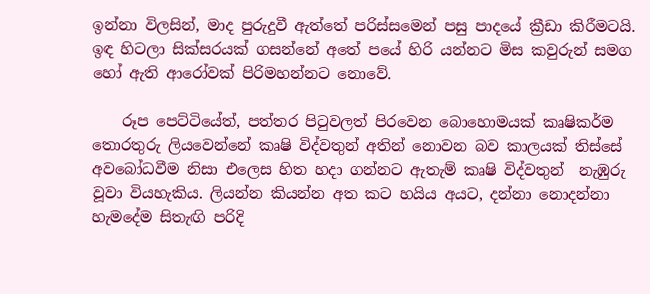ඉන්නා විලසින්, මාද පුරුදුවී ඇත්තේ පරිස්සමෙන් පසු පාදයේ ක්‍රීඩා කිරීමටයි. ඉඳ හිටලා සික්සරයක් ගසන්නේ අතේ පයේ හිරි යන්නට මිස කවුරුන් සමග හෝ ඇති ආරෝවක් පිරිමහන්නට නොවේ.

    රූප පෙට්ටියේත්, පත්තර පිටුවලත් පිරවෙන බොහොමයක් කෘෂිකර්ම තොරතුරු ලියවෙන්නේ කෘෂි විද්වතුන් අතින් නොවන බව කාලයක් තිස්සේ අවබෝධවීම නිසා එලෙස හිත හදා ගන්නට ඇතැම් කෘෂි විද්වතුන්  නැඹුරු වූවා වියහැකිය. ලියන්න කියන්න අත කට හයිය අයට, දන්නා නොදන්නා හැමදේම සිතැඟි පරිදි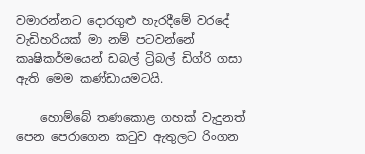වමාරන්නට දොරගුළු හැරදීමේ වරදේ වැඩිහරියක් මා නම් පටවන්නේ කෘෂිකර්මයෙන් ඩබල් ට්‍රිබල් ඩිග්රි ගසා ඇති මෙම කණ්ඩායමටයි.

    හොම්බේ තණකොළ ගහක් වැදුනත් පෙන පෙරාගෙන කටුව ඇතුලට රිංගන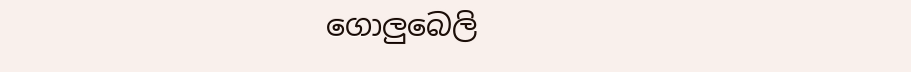ගොලුබෙලි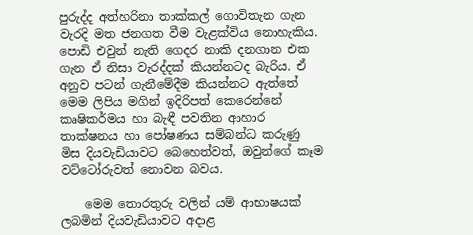පුරුද්ද අත්හරිනා තාක්කල් ගොවිතැන ගැන වැරදි මත ජනගත වීම වැළක්විය නොහැකිය. පොඩි එවුන් නැති ගෙදර නාකි දනගාන එක ගැන ඒ නිසා වැරද්දක් කියන්නටද බැරිය. ඒ අනුව පටන් ගැනීමේදීම කියන්නට ඇත්තේ මෙම ලිපිය මගින් ඉදිරිපත් කෙරෙන්නේ කෘෂිකර්මය හා බැඳී පවතින ආහාර තාක්ෂනය හා පෝෂණය සම්බන්ධ කරුණු මිස දියවැඩියාවට බෙහෙත්වත්, ඔවුන්ගේ කෑම වට්ටෝරුවත් නොවන බවය.

    මෙම තොරතුරු වලින් යම් ආභාෂයක් ලබමින් දියවැඩියාවට අදාළ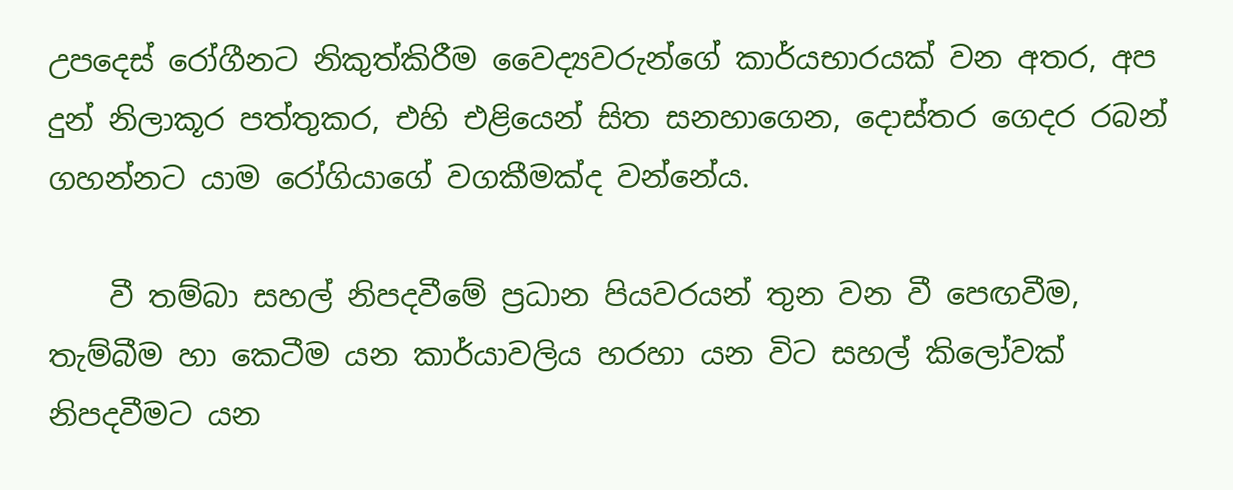උපදෙස් රෝගීනට නිකුත්කිරීම වෛද්‍යවරුන්ගේ කාර්යභාරයක් වන අතර, අප දුන් නිලාකූර පත්තුකර, එහි එළියෙන් සිත සනහාගෙන, දොස්තර ගෙදර රබන් ගහන්නට යාම රෝගියාගේ වගකීමක්ද වන්නේය.

    වී තම්බා සහල් නිපදවීමේ ප්‍රධාන පියවරයන් තුන වන වී පෙඟවීම, තැම්බීම හා කෙටීම යන කාර්යාවලිය හරහා යන විට සහල් කිලෝවක් නිපදවීමට යන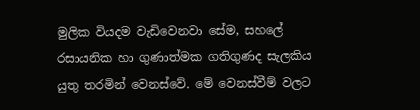මුලික වියදම වැඩිවෙනවා සේම, සහලේ රසායනික හා ගුණාත්මක ගතිගුණද සැලකිය යුතු තරමින් වෙනස්වේ. මේ වෙනස්වීම් වලට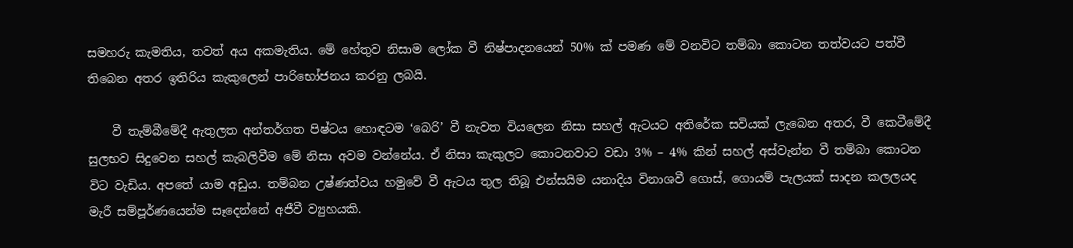සමහරු කැමතිය, තවත් අය අකමැතිය. මේ හේතුව නිසාම ලෝක වී නිෂ්පාදනයෙන් 50% ක් පමණ මේ වනවිට තම්බා කොටන තත්වයට පත්වී තිබෙන අතර ඉතිරිය කැකුලෙන් පාරිභෝජනය කරනු ලබයි.

    වී තැම්බීමේදී ඇතුලත අන්තර්ගත පිෂ්ටය හොඳටම ‘බෙරි’ වී නැවත වියලෙන නිසා සහල් ඇටයට අතිරේක සවියක් ලැබෙන අතර, වී කෙටීමේදී සුලභව සිදුවෙන සහල් කැබලිවීම මේ නිසා අවම වන්නේය. ඒ නිසා කැකුලට කොටනවාට වඩා 3% – 4% කින් සහල් අස්වැන්න වී තම්බා කොටන විට වැඩිය. අපතේ යාම අඩුය. තම්බන උෂ්ණත්වය හමුවේ වී ඇටය තුල තිබූ එන්සයිම යනාදිය විනාශවී ගොස්, ගොයම් පැලයක් සාදන කලලයද මැරී සම්පූර්ණයෙන්ම සෑදෙන්නේ අජීවී ව්‍යුහයකි.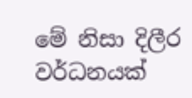මේ නිසා දිලීර වර්ධනයක්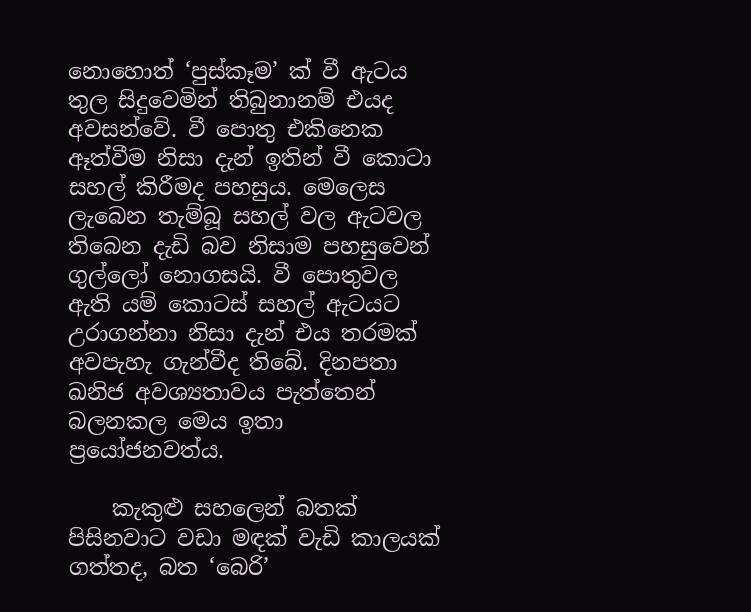නොහොත් ‘පුස්කෑම’ ක් වී ඇටය තුල සිදුවෙමින් තිබුනානම් එයද අවසන්වේ. වී පොතු එකිනෙක ඈත්වීම නිසා දැන් ඉතින් වී කොටා සහල් කිරීමද පහසුය. මෙලෙස ලැබෙන තැම්බූ සහල් වල ඇටවල තිබෙන දැඩි බව නිසාම පහසුවෙන් ගුල්ලෝ නොගසයි. වී පොතුවල ඇති යම් කොටස් සහල් ඇටයට උරාගන්නා නිසා දැන් එය තරමක් අවපැහැ ගැන්වීද තිබේ. දිනපතා ඛනිජ අවශ්‍යතාවය පැත්තෙන් බලනකල මෙය ඉතා ප්‍රයෝජනවත්ය.

    කැකුළු සහලෙන් බතක් පිසිනවාට වඩා මඳක් වැඩි කාලයක් ගත්තද, බත ‘බෙරි’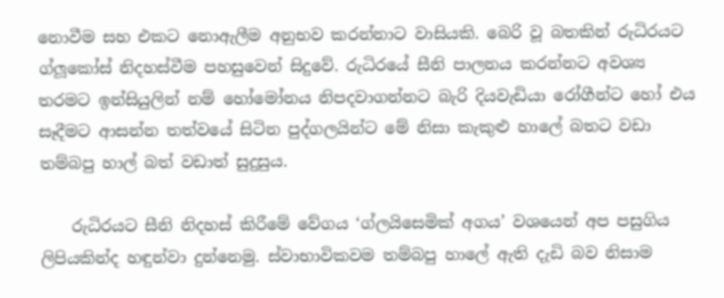නොවීම සහ එකට නොඇලීම අනුභව කරන්නාට වාසියකි. බෙරි වූ බතකින් රුධිරයට ග්ලූකෝස් නිදහස්වීම පහසුවෙන් සිදුවේ. රුධිරයේ සීනි පාලනය කරන්නට අවශ්‍ය තරමට ඉන්සියුලින් නම් හෝමෝනය නිපදවාගන්නට බැරි දියවැඩියා රෝගීන්ට හෝ එය සෑදීමට ආසන්න තත්වයේ සිටින පුද්ගලයින්ට මේ නිසා කැකුළු හාලේ බතට වඩා තම්බපු හාල් බත් වඩාත් සුදුසුය.

    රුධිරයට සීනි නිදහස් කිරීමේ වේගය ‘ග්ලයිසෙමික් අගය’ වශයෙන් අප පසුගිය ලිපියකින්ද හඳුන්වා දුන්නෙමු. ස්වාභාවිකවම තම්බපු හාලේ ඇති දැඩි බව නිසාම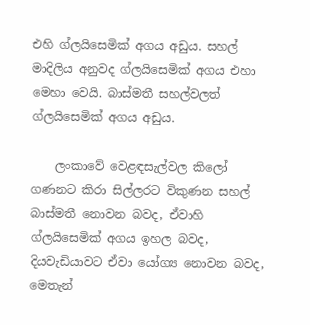එහි ග්ලයිසෙමික් අගය අඩුය. සහල් මාදිලිය අනුවද ග්ලයිසෙමික් අගය එහා මෙහා වෙයි. බාස්මතී සහල්වලත් ග්ලයිසෙමික් අගය අඩුය.

    ලංකාවේ වෙළඳසැල්වල කිලෝ ගණනට කිරා සිල්ලරට විකුණන සහල් බාස්මතී නොවන බවද, ඒවාහි ග්ලයිසෙමික් අගය ඉහල බවද, දියවැඩියාවට ඒවා යෝග්‍ය නොවන බවද, මෙතැන්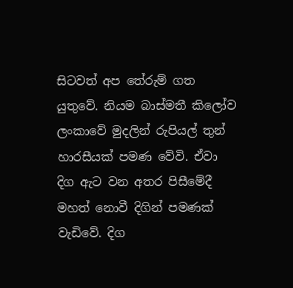සිටවත් අප තේරුම් ගත යුතුවේ. නියම බාස්මතී කිලෝව ලංකාවේ මුදලින් රුපියල් තුන් හාරසීයක් පමණ වේවි. ඒවා දිග ඇට වන අතර පිසීමේදී මහත් නොවී දිගින් පමණක් වැඩිවේ. දිග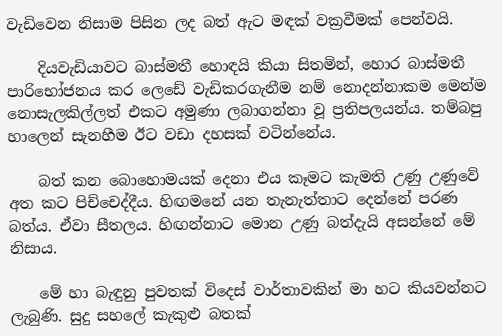වැඩිවෙන නිසාම පිසින ලද බත් ඇට මඳක් වක්‍රවීමක් පෙන්වයි.

    දියවැඩියාවට බාස්මතී හොඳයි කියා සිතමින්, හොර බාස්මතී පාරිභෝජනය කර ලෙඩේ වැඩිකරගැනීම නම් නොදන්නාකම මෙන්ම නොසැලකිල්ලත් එකට අමුණා ලබාගන්නා වූ ප්‍රතිපලයන්ය. තම්බපු හාලෙන් සැනහීම ඊට වඩා දහසක් වටින්නේය.

    බත් කන බොහොමයක් දෙනා එය කෑමට කැමති උණු උණුවේ අත කට පිච්චෙද්දීය. හිඟමනේ යන තැනැත්තාට දෙන්නේ පරණ බත්ය. ඒවා සීතලය. හිඟන්නාට මොන උණු බත්දැයි අසන්නේ මේ නිසාය.

    මේ හා බැඳුනු පුවතක් විදෙස් වාර්තාවකින් මා හට කියවන්නට ලැබුණි. සුදු සහලේ කැකුළු බතක්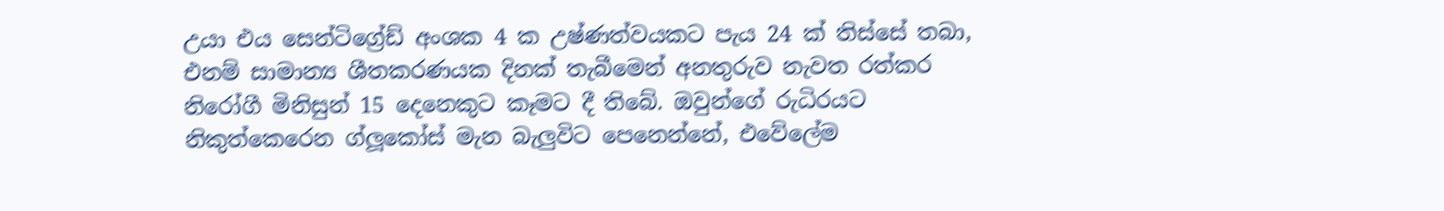උයා එය සෙන්ටිග්‍රේඩ් අංශක 4 ක උෂ්ණත්වයකට පැය 24 ක් තිස්සේ තබා, එනම් සාමාන්‍ය ශීතකරණයක දිනක් තැබීමෙන් අනතුරුව නැවත රත්කර නිරෝගී මිනිසුන් 15 දෙනෙකුට කෑමට දී තිබේ. ඔවුන්ගේ රුධිරයට නිකුත්කෙරෙන ග්ලූකෝස් මැන බැලුවිට පෙනෙන්නේ, එවේලේම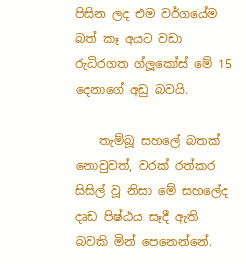පිසින ලද එම වර්ගයේම බත් කෑ අයට වඩා රුධිරගත ග්ලූකෝස් මේ 15 දෙනාගේ අඩු බවයි.

    තැම්බූ සහලේ බතක් නොවුවත්, වරක් රත්කර සිසිල් වූ නිසා මේ සහලේද දෘඩ පිෂ්ඨය සෑදී ඇති බවකි මින් පෙනෙන්නේ.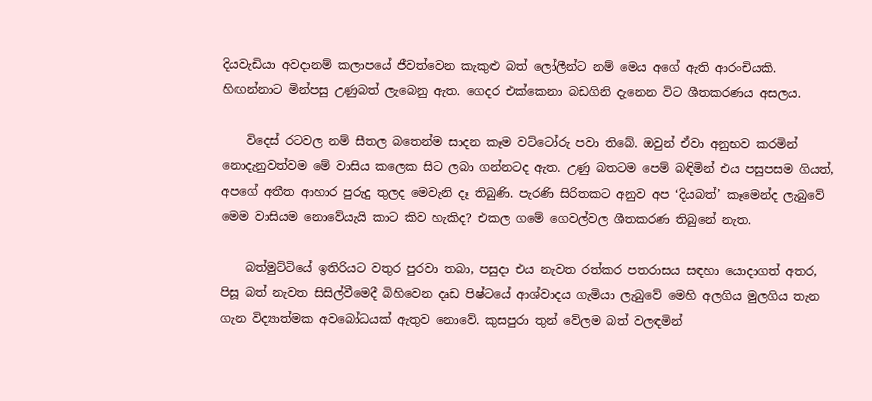දියවැඩියා අවදානම් කලාපයේ ජීවත්වෙන කැකුළු බත් ලෝලීන්ට නම් මෙය අගේ ඇති ආරංචියකි. හිඟන්නාට මින්පසු උණුබත් ලැබෙනු ඇත. ගෙදර එක්කෙනා බඩගිනි දැනෙන විට ශීතකරණය අසලය.

    විදෙස් රටවල නම් සීතල බතෙන්ම සාදන කෑම වට්ටෝරු පවා තිබේ. ඔවුන් ඒවා අනුභව කරමින් නොදැනුවත්වම මේ වාසිය කලෙක සිට ලබා ගන්නටද ඇත. උණු බතටම පෙම් බඳිමින් එය පසුපසම ගියත්, අපගේ අතීත ආහාර පුරුදු තුලද මෙවැනි දෑ තිබුණි. පැරණි සිරිතකට අනුව අප ‘දියබත්’ කෑමෙන්ද ලැබුවේ මෙම වාසියම නොවේයැයි කාට කිව හැකිද? එකල ගමේ ගෙවල්වල ශීතකරණ තිබුනේ නැත.

    බත්මුට්ටියේ ඉතිරියට වතුර පුරවා තබා, පසුදා එය නැවත රත්කර පතරාසය සඳහා යොදාගත් අතර, පිසූ බත් නැවත සිසිල්වීමෙදී බිහිවෙන දෘඩ පිෂ්ටයේ ආශ්වාදය ගැමියා ලැබුවේ මෙහි අලගිය මුලගිය තැන ගැන විද්‍යාත්මක අවබෝධයක් ඇතුව නොවේ. කුසපුරා තුන් වේලම බත් වලඳමින්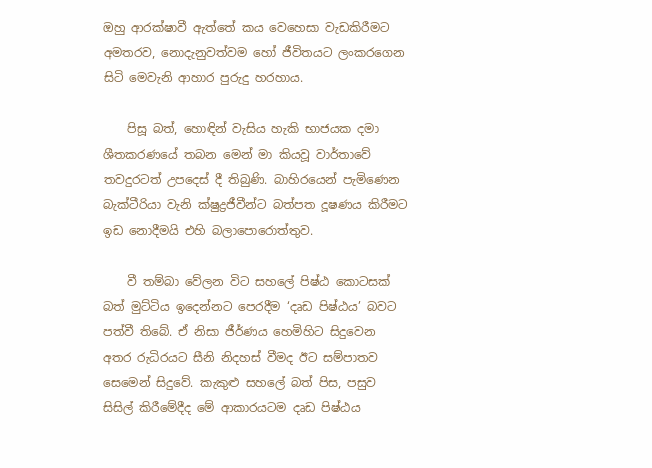ඔහු ආරක්ෂාවී ඇත්තේ කය වෙහෙසා වැඩකිරීමට අමතරව, නොදැනුවත්වම හෝ ජීවිතයට ලංකරගෙන සිටි මෙවැනි ආහාර පුරුදු හරහාය.

    පිසූ බත්, හොඳින් වැසිය හැකි භාජයක දමා ශීතකරණයේ තබන මෙන් මා කියවූ වාර්තාවේ තවදුරටත් උපදෙස් දී තිබුණි. බාහිරයෙන් පැමිණෙන බැක්ටීරියා වැනි ක්ෂුද්‍රජීවීන්ට බත්පත දූෂණය කිරීමට ඉඩ නොදීමයි එහි බලාපොරොත්තුව.

    වී තම්බා වේලන විට සහලේ පිෂ්ඨ කොටසක් බත් මුට්ටිය ඉදෙන්නට පෙරදීම ‘දෘඩ පිෂ්ඨය’ බවට පත්වී තිබේ. ඒ නිසා ජීර්ණය හෙමිහිට සිදුවෙන අතර රුධිරයට සීනි නිදහස් වීමද ඊට සම්පාතව සෙමෙන් සිදුවේ. කැකුළු සහලේ බත් පිස, පසුව සිසිල් කිරීමේදීද මේ ආකාරයටම දෘඩ පිෂ්ඨය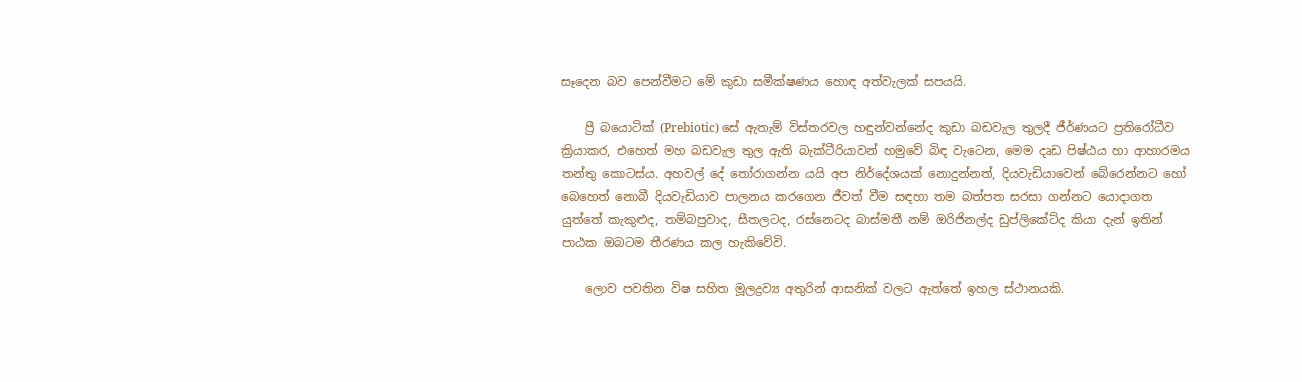සෑදෙන බව පෙන්වීමට මේ කුඩා සමීක්ෂණය හොඳ අත්වැලක් සපයයි.

    ප්‍රී බයොටික් (Prebiotic) සේ ඇතැම් විස්තරවල හඳුන්වන්නේද කුඩා බඩවැල තුලදී ජීර්ණයට ප්‍රතිරෝධීව ක්‍රියාකර, එහෙත් මහ බඩවැල තුල ඇති බැක්ටීරියාවන් හමුවේ බිඳ වැටෙන, මෙම දෘඩ පිෂ්ඨය හා ආහාරමය තන්තු කොටස්ය. අහවල් දේ තෝරාගන්න යයි අප නිර්දේශයක් නොදුන්නත්, දියවැඩියාවෙන් බේරෙන්නට හෝ බෙහෙත් නොබී දියවැඩියාව පාලනය කරගෙන ජීවත් වීම සඳහා තම බත්පත සරසා ගන්නට යොදාගත යුත්තේ කැකුළුද, තම්බපුවාද, සීතලටද, රස්නෙටද බාස්මතී නම් ඔරිජිනල්ද ඩුප්ලිකේට්ද කියා දැන් ඉතින් පාඨක ඔබටම තීරණය කල හැකිවේවි.

    ලොව පවතින විෂ සහිත මූලද්‍රව්‍ය අතුරින් ආසනික් වලට ඇත්තේ ඉහල ස්ථානයකි.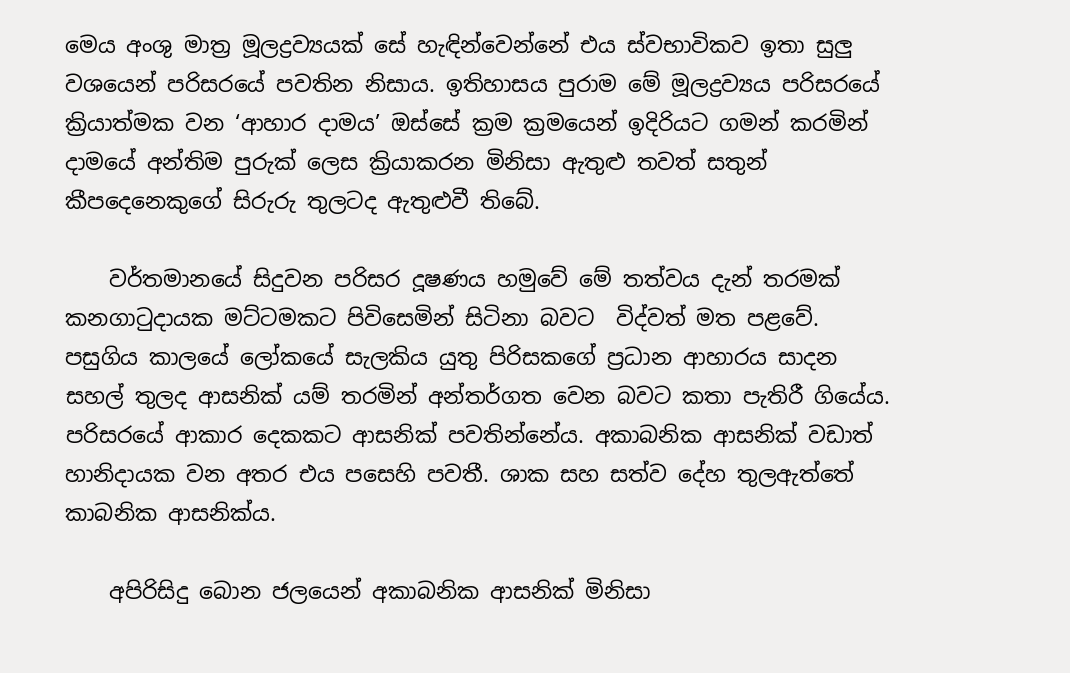මෙය අංශු මාත්‍ර මූලද්‍රව්‍යයක් සේ හැඳින්වෙන්නේ එය ස්වභාවිකව ඉතා සුලු වශයෙන් පරිසරයේ පවතින නිසාය. ඉතිහාසය පුරාම මේ මූලද්‍රව්‍යය පරිසරයේ ක්‍රියාත්මක වන ‘ආහාර දාමය’ ඔස්සේ ක්‍රම ක්‍රමයෙන් ඉදිරියට ගමන් කරමින් දාමයේ අන්තිම පුරුක් ලෙස ක්‍රියාකරන මිනිසා ඇතුළු තවත් සතුන් කීපදෙනෙකුගේ සිරුරු තුලටද ඇතුළුවී තිබේ.

    වර්තමානයේ සිදුවන පරිසර දූෂණය හමුවේ මේ තත්වය දැන් තරමක් කනගාටුදායක මට්ටමකට පිවිසෙමින් සිටිනා බවට  විද්වත් මත පළවේ. පසුගිය කාලයේ ලෝකයේ සැලකිය යුතු පිරිසකගේ ප්‍රධාන ආහාරය සාදන සහල් තුලද ආසනික් යම් තරමින් අන්තර්ගත වෙන බවට කතා පැතිරී ගියේය. පරිසරයේ ආකාර දෙකකට ආසනික් පවතින්නේය. අකාබනික ආසනික් වඩාත් හානිදායක වන අතර එය පසෙහි පවතී. ශාක සහ සත්ව දේහ තුලඇත්තේ  කාබනික ආසනික්ය.

    අපිරිසිදු බොන ජලයෙන් අකාබනික ආසනික් මිනිසා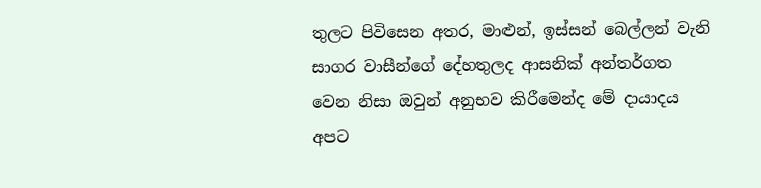තුලට පිවිසෙන අතර, මාළුන්, ඉස්සන් බෙල්ලන් වැනි සාගර වාසීන්ගේ දේහතුලද ආසනික් අන්තර්ගත වෙන නිසා ඔවුන් අනුභව කිරීමෙන්ද මේ දායාදය අපට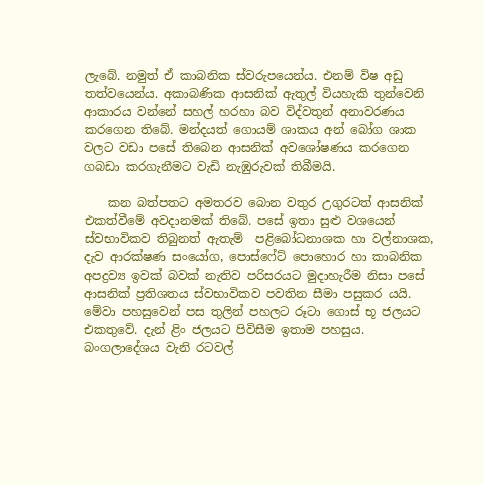ලැබේ. නමුත් ඒ කාබනික ස්වරුපයෙන්ය. එනම් විෂ අඩු තත්වයෙන්ය. අකාබණික ආසනික් ඇතුල් වියහැකි තුන්වෙනි ආකාරය වන්නේ සහල් හරහා බව විද්වතුන් අනාවරණය කරගෙන තිබේ. මන්දයත් ගොයම් ශාකය අන් බෝග ශාක වලට වඩා පසේ තිබෙන ආසනික් අවශෝෂණය කරගෙන ගබඩා කරගැනීමට වැඩි නැඹුරුවක් තිබීමයි.

    කන බත්පතට අමතරව බොන වතුර උගුරටත් ආසනික් එකත්වීමේ අවදානමක් තිබේ. පසේ ඉතා සුළු වශයෙන් ස්වභාවිකව තිබුනත් ඇතැම්  පළිබෝධනාශක හා වල්නාශක, දැව ආරක්ෂණ සංයෝග, පොස්ෆේට් පොහොර හා කාබනික අපද්‍රව්‍ය ඉවක් බවක් නැතිව පරිසරයට මුදාහැරීම නිසා පසේ ආසනික් ප්‍රතිශතය ස්වභාවිකව පවතින සීමා පසුකර යයි. මේවා පහසුවෙන් පස තුලින් පහලට රූටා ගොස් භූ ජලයට එකතුවේ. දැන් ළිං ජලයට පිවිසීම ඉතාම පහසුය. බංගලාදේශය වැනි රටවල්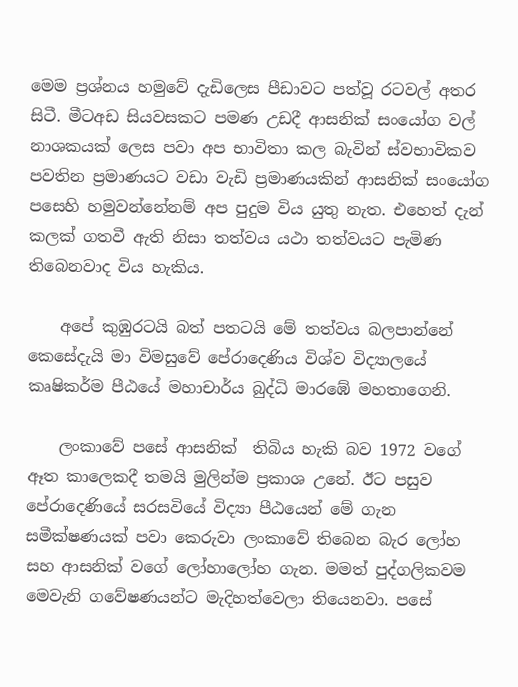මෙම ප්‍රශ්නය හමුවේ දැඩිලෙස පීඩාවට පත්වූ රටවල් අතර සිටී. මීටඅඩ සියවසකට පමණ උඩදී ආසනික් සංයෝග වල් නාශකයක් ලෙස පවා අප භාවිතා කල බැවින් ස්වභාවිකව පවතින ප්‍රමාණයට වඩා වැඩි ප්‍රමාණයකින් ආසනික් සංයෝග පසෙහි හමුවන්නේනම් අප පුදුම විය යුතු නැත. එහෙත් දැන් කලක් ගතවී ඇති නිසා තත්වය යථා තත්වයට පැමිණ තිබෙනවාද විය හැකිය.

    අපේ කුඹුරටයි බත් පතටයි මේ තත්වය බලපාන්නේ කෙසේදැයි මා විමසුවේ පේරාදෙණිය විශ්ව විද්‍යාලයේ කෘෂිකර්ම පීඨයේ මහාචාර්ය බුද්ධි මාරඹේ මහතාගෙනි.

    ලංකාවේ පසේ ආසනික්  තිබිය හැකි බව 1972 වගේ ඈත කාලෙකදී තමයි මුලින්ම ප්‍රකාශ උනේ. ඊට පසුව පේරාදෙණියේ සරසවියේ විද්‍යා පීඨයෙන් මේ ගැන සමීක්ෂණයක් පවා කෙරුවා ලංකාවේ තිබෙන බැර ලෝහ සහ ආසනික් වගේ ලෝහාලෝහ ගැන. මමත් පුද්ගලිකවම මෙවැනි ගවේෂණයන්ට මැදිහත්වෙලා තියෙනවා. පසේ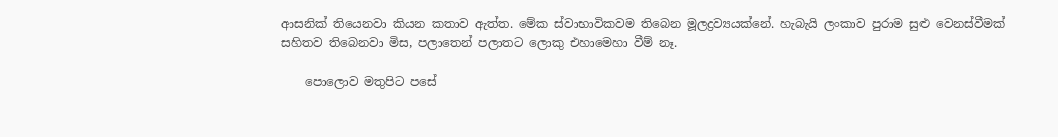ආසනික් තියෙනවා කියන කතාව ඇත්ත. මේක ස්වාභාවිකවම තිබෙන මූලද්‍රව්‍යයක්නේ. හැබැයි ලංකාව පුරාම සුළු වෙනස්වීමක් සහිතව තිබෙනවා මිස, පලාතෙන් පලාතට ලොකු එහාමෙහා වීම් නෑ.

    පොලොව මතුපිට පසේ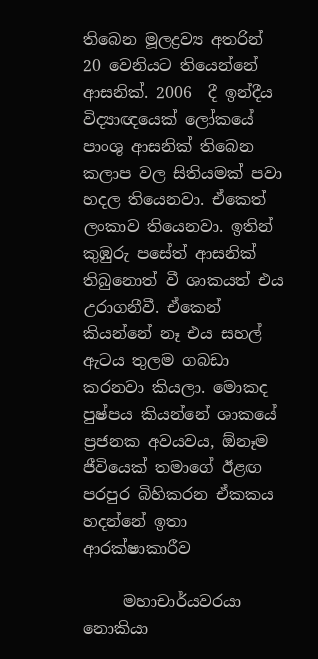තිබෙන මූලද්‍රව්‍ය අතරින් 20 වෙනියට තියෙන්නේ ආසනික්. 2006  දී ඉන්දීය විද්‍යාඥයෙක් ලෝකයේ පාංශු ආසනික් තිබෙන කලාප වල සිතියමක් පවා හදල තියෙනවා. ඒකෙත් ලංකාව තියෙනවා. ඉතින් කුඹුරු පසේත් ආසනික් තිබුනොත් වී ශාකයත් එය උරාගනීවී. ඒකෙන් කියන්නේ නෑ එය සහල් ඇටය තුලම ගබඩා කරනවා කියලා. මොකද පුෂ්පය කියන්නේ ශාකයේ ප්‍රජනක අවයවය, ඕනෑම ජීවියෙක් තමාගේ ඊළඟ පරපුර බිහිකරන ඒකකය හදන්නේ ඉතා ආරක්ෂාකාරීව

     මහාචාර්යවරයා නොකියා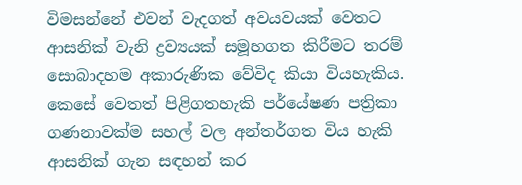විමසන්නේ එවන් වැදගත් අවයවයක් වෙතට ආසනික් වැනි ද්‍රව්‍යයක් සමූහගත කිරීමට තරම් සොබාදහම අකාරුණික වේවිද කියා වියහැකිය. කෙසේ වෙතත් පිළිගතහැකි පර්යේෂණ පත්‍රිකා ගණනාවක්ම සහල් වල අන්තර්ගත විය හැකි ආසනික් ගැන සඳහන් කර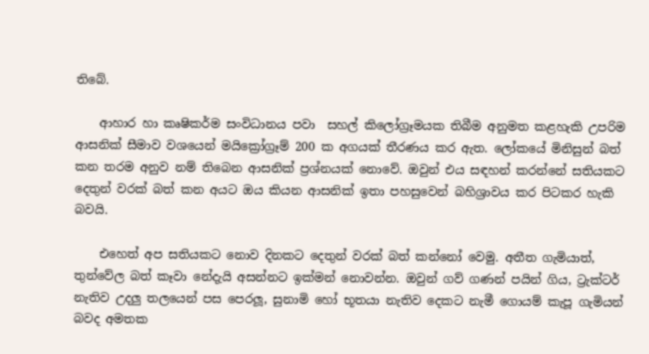තිබේ.

    ආහාර හා කෘෂිකර්ම සංවිධානය පවා  සහල් කිලෝග්‍රෑමයක තිබීම අනුමත කළහැකි උපරිම ආසනික් සීමාව වශයෙන් මයික්‍රෝග්‍රෑම් 200 ක අගයක් තීරණය කර ඇත. ලෝකයේ මිනිසුන් බත් කන තරම අනුව නම් තිබෙන ආසනික් ප්‍රශ්නයක් නොවේ. ඔවුන් එය සඳහන් කරන්නේ සතියකට දෙතුන් වරක් බත් කන අයට ඔය කියන ආසනික් ඉතා පහසුවෙන් බහිශ්‍රාවය කර පිටකර හැකි බවයි.

    එහෙත් අප සතියකට නොව දිනකට දෙතුන් වරක් බත් කන්නෝ වෙමු. අතීත ගැමියාත්, තුන්වේල බත් කෑවා නේදැයි අසන්නට ඉක්මන් නොවන්න. ඔවුන් ගව් ගණන් පයින් ගිය, ට්‍රැක්ටර් නැතිව උදලු තලයෙන් පස පෙරලූ, සුනාමි හෝ භූතයා නැතිව දෙකට නැමී ගොයම් කැපූ ගැමියන් බවද අමතක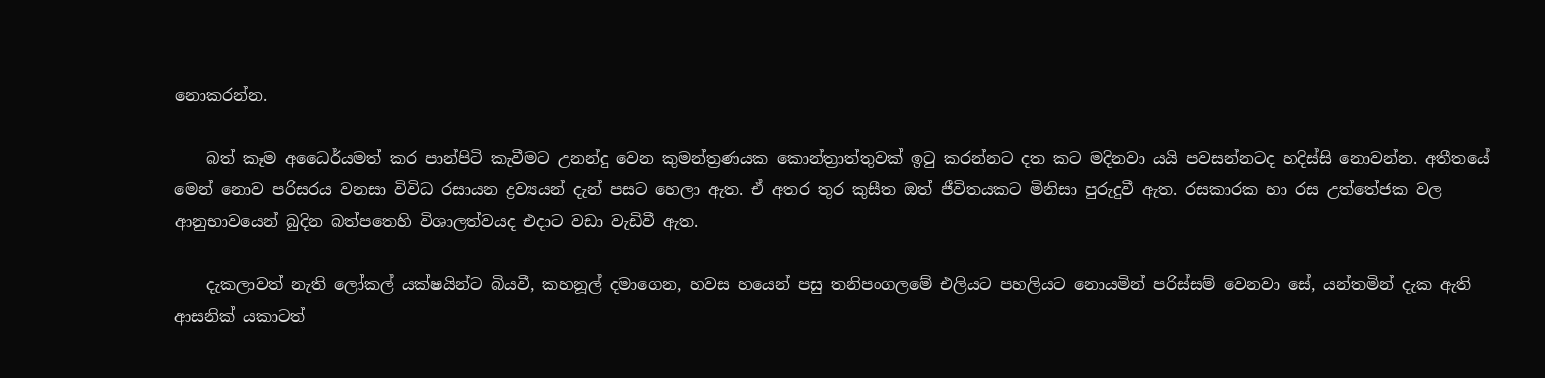නොකරන්න.

    බත් කෑම අධෛර්යමත් කර පාන්පිටි කැවීමට උනන්දු වෙන කුමන්ත්‍රණයක කොන්ත්‍රාත්තුවක් ඉටු කරන්නට දත කට මදිනවා යයි පවසන්නටද හදිස්සි නොවන්න. අතීතයේ මෙන් නොව පරිසරය වනසා විවිධ රසායන ද්‍රව්‍යයන් දැන් පසට හෙලා ඇත. ඒ අතර තුර කුසීත ඔත් ජීවිතයකට මිනිසා පුරුදුවී ඇත. රසකාරක හා රස උත්තේජක වල ආනුභාවයෙන් බුදින බත්පතෙහි විශාලත්වයද එදාට වඩා වැඩිවී ඇත.

    දැකලාවත් නැති ලෝකල් යක්ෂයින්ට බියවී, කහනූල් දමාගෙන, හවස හයෙන් පසු තනිපංගලමේ එලියට පහලියට නොයමින් පරිස්සම් වෙනවා සේ, යන්තමින් දැක ඇති ආසනික් යකාටත්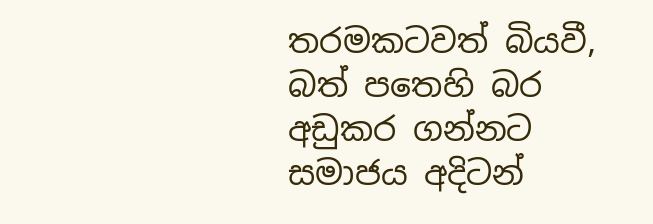තරමකටවත් බියවී, බත් පතෙහි බර අඩුකර ගන්නට සමාජය අදිටන්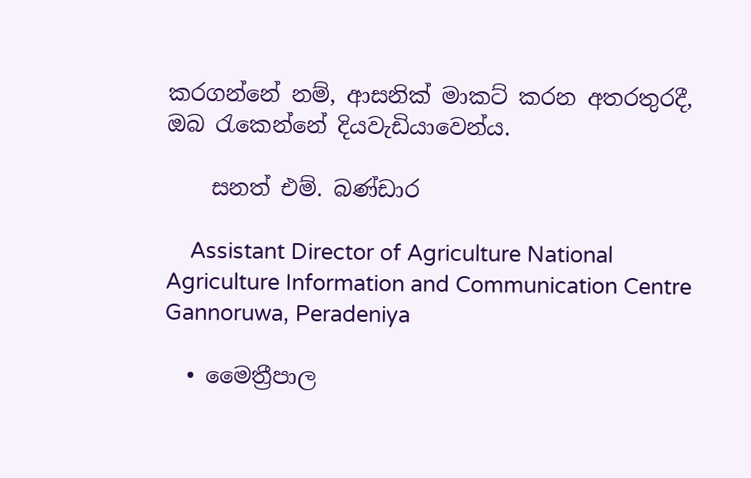කරගන්නේ නම්, ආසනික් මාකට් කරන අතරතුරදී, ඔබ රැකෙන්නේ දියවැඩියාවෙන්ය.

    සනත් එම්. බණ්ඩාර

    Assistant Director of Agriculture National Agriculture Information and Communication Centre Gannoruwa, Peradeniya

  • මෛත්‍රීපාල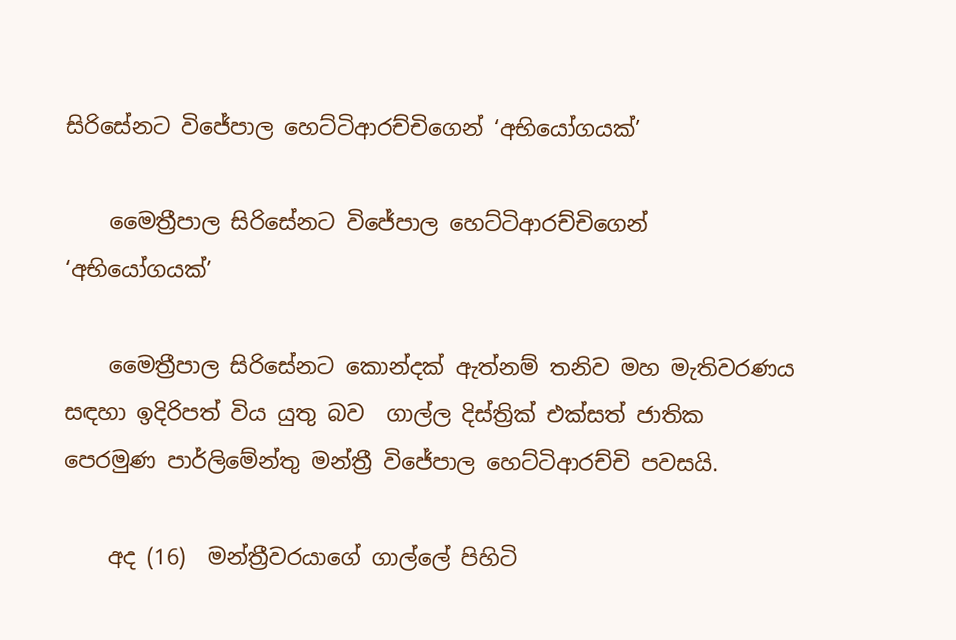සිරිසේනට විජේපාල හෙට්ටිආරච්චිගෙන් ‘අභියෝගයක්’

    මෛත්‍රීපාල සිරිසේනට විජේපාල හෙට්ටිආරච්චිගෙන් ‘අභියෝගයක්’

    මෛත්‍රීපාල සිරිසේනට කොන්දක් ඇත්නම් තනිව මහ මැතිවරණය සඳහා ඉදිරිපත් විය යුතු බව  ගාල්ල දිස්ත්‍රික් එක්සත් ජාතික පෙරමුණ පාර්ලිමේන්තු මන්ත්‍රී විජේපාල හෙට්ටිආරච්චි පවසයි.

    අද (16)  මන්ත්‍රීවරයාගේ ගාල්ලේ පිහිටි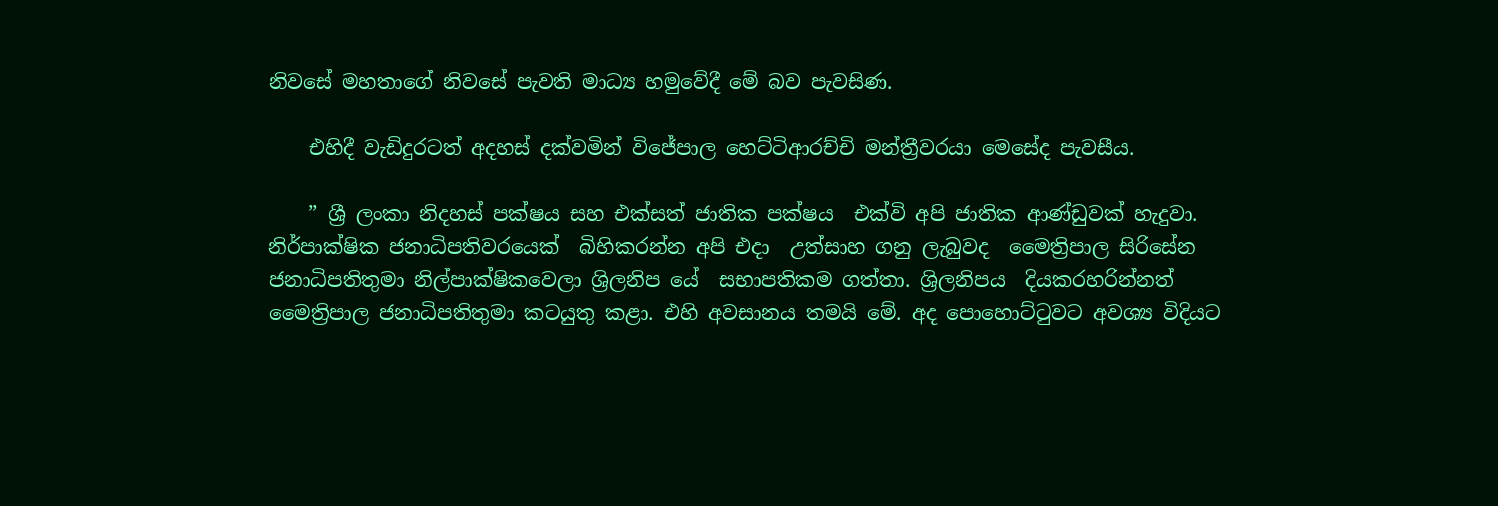නිවසේ මහතාගේ නිවසේ පැවති මාධ්‍ය හමුවේදී මේ බව පැවසිණ.

    එහිදී වැඩිදුරටත් අදහස් දක්වමින් විජේපාල හෙට්ටිආරච්චි මන්ත්‍රීවරයා මෙසේද පැවසීය.

    ” ශ්‍රී ලංකා නිදහස් පක්ෂය සහ එක්සත් ජාතික පක්ෂය  එක්වි අපි ජාතික ආණ්ඩුවක් හැදුවා. නිර්පාක්ෂික ජනාධිපතිවරයෙක්  බිහිකරන්න අපි එදා  උත්සාහ ගනු ලැබුවද  මෛත්‍රිපාල සිරිසේන ජනාධිපතිතුමා නිල්පාක්ෂිකවෙලා ශ්‍රිලනිප යේ  සභාපතිකම ගත්තා. ශ්‍රිලනිපය  දියකරහරින්නත් මෛත්‍රිපාල ජනාධිපතිතුමා කටයුතු කළා. එහි අවසානය තමයි මේ. අද පොහොට්ටුවට අවශ්‍ය විදියට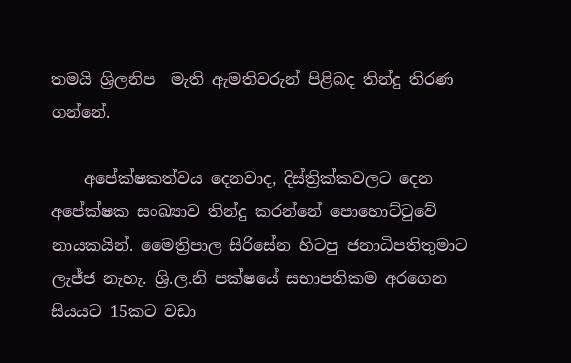තමයි ශ්‍රිලනිප  මැති ඇමතිවරුන් පිළිබද තින්දු තිරණ ගන්නේ.

    අපේක්ෂකත්වය දෙනවාද, දිස්ත්‍රික්කවලට දෙන අපේක්ෂක සංඛ්‍යාව තින්දු කරන්නේ පොහොට්ටුවේ නායකයින්. මෛත්‍රිපාල සිරිසේන හිටපු ජනාධිපතිතුමාට ලැජ්ජ නැහැ. ශ්‍රි.ල.නි පක්ෂයේ සභාපතිකම අරගෙන සියයට 15කට වඩා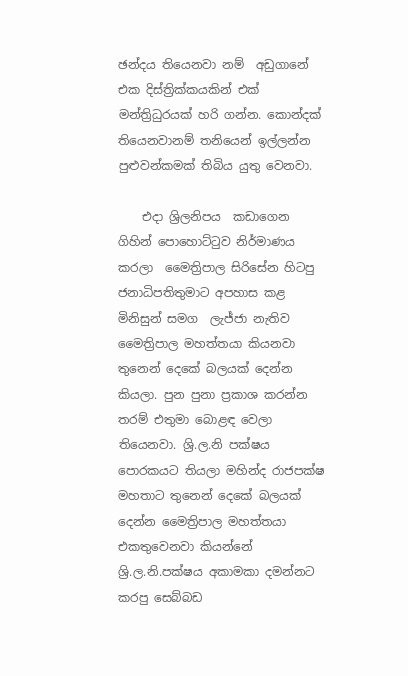ඡන්දය තියෙනවා නම්  අඩුගානේ එක දිස්ත්‍රික්කයකින් එක් මන්ත්‍රිධුරයක් හරි ගන්න. කොන්දක් තියෙනවානම් තනියෙන් ඉල්ලන්න පුළුවන්කමක් තිබිය යුතු වෙනවා.

    එදා ශ්‍රිලනිපය  කඩාගෙන ගිහින් පොහොට්ටුව නිර්මාණය  කරලා  මෛත්‍රිපාල සිරිසේන හිටපු ජනාධිපතිතුමාට අපහාස කළ මිනිසුන් සමග  ලැජ්ජා නැතිව මෛත්‍රිපාල මහත්තයා කියනවා තුනෙන් දෙකේ බලයක් දෙන්න කියලා. පුන පුනා ප්‍රකාශ කරන්න තරම් එතුමා බොළඳ වෙලා තියෙනවා. ශ්‍රි.ල.නි පක්ෂය පොරකයට තියලා මහින්ද රාජපක්ෂ මහතාට තුනෙන් දෙකේ බලයක් දෙන්න මෛත්‍රිපාල මහත්තයා එකතුවෙනවා කියන්නේ ශ්‍රි.ල.නි.පක්ෂය අකාමකා දමන්නට කරපු සෙබ්බඩ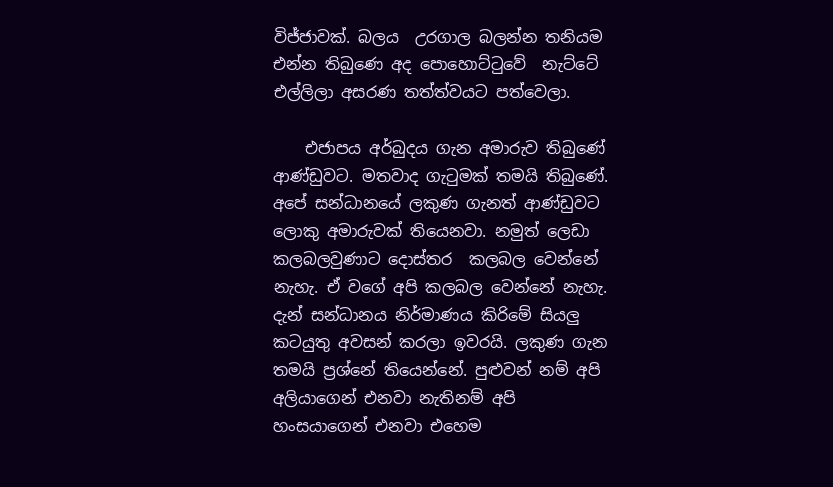විජ්ජාවක්. බලය  උරගාල බලන්න තනියම එන්න තිබුණෙ අද පොහොට්ටුවේ  නැට්ටේ එල්ලිලා අසරණ තත්ත්වයට පත්වෙලා.

    එජාපය අර්බුදය ගැන අමාරුව තිබුණේ ආණ්ඩුවට. මතවාද ගැටුමක් තමයි තිබුණේ. අපේ සන්ධානයේ ලකුණ ගැනත් ආණ්ඩුවට ලොකු අමාරුවක් තියෙනවා. නමුත් ලෙඩා කලබලවුණාට දොස්තර  කලබල වෙන්නේ නැහැ. ඒ වගේ අපි කලබල වෙන්නේ නැහැ. දැන් සන්ධානය නිර්මාණය කිරිමේ සියලු කටයුතු අවසන් කරලා ඉවරයි. ලකුණ ගැන තමයි ප්‍රශ්නේ තියෙන්නේ. පුළුවන් නම් අපි අලියාගෙන් එනවා නැතිනම් අපි හංසයාගෙන් එනවා එහෙම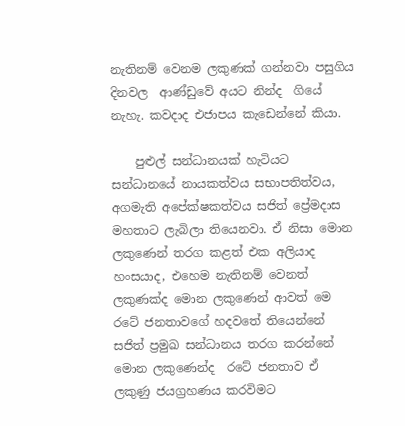නැතිනම් වෙනම ලකුණක් ගන්නවා පසුගිය දිනවල  ආණ්ඩුවේ අයට නින්ද  ගියේ නැහැ. කවදාද එජාපය කැඩෙන්නේ කියා.

    පුළුල් සන්ධානයක් හැටියට සන්ධානයේ නායකත්වය සභාපතිත්වය, අගමැති අපේක්ෂකත්වය සජිත් ප්‍රේමදාස මහතාට ලැබිලා තියෙනවා. ඒ නිසා මොන ලකුණෙන් තරග කළත් එක අලියාද හංසයාද, එහෙම නැතිනම් වෙනත් ලකුණක්ද මොන ලකුණෙන් ආවත් මෙ රටේ ජනතාවගේ හදවතේ තියෙන්නේ සජිත් ප්‍රමුඛ සන්ධානය තරග කරන්නේ මොන ලකුණෙන්ද  රටේ ජනතාව ඒ ලකුණු ජයග්‍රහණය කරවිමට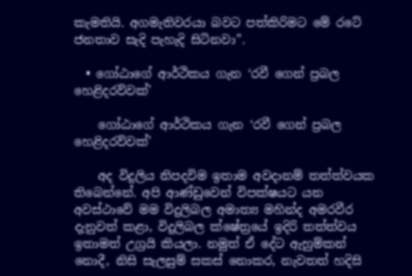කැමතියි. අගමැතිවරයා බවට පත්කිරිමට මේ රටේ ජනතාව සැදි පැහැදි සිටිනවා”.

  • ගෝඨාගේ ආර්ථිකය ගැන ‘රවී ගෙන් ප්‍රබල හෙළිදරව්වක්’

    ගෝඨාගේ ආර්ථිකය ගැන ‘රවී ගෙන් ප්‍රබල හෙළිදරව්වක්’

    අද විදුලිය නිපදවිම ඉතාම අවදානම් තත්ත්වයක තිබෙන්නේ. අපි ආණ්ඩුවෙන් විපක්ෂයට යන අවස්ථාවේ මම විදුලිබල අමාත්‍ය මහින්ද අමරවීර දැනුවත් කළා, විදුලිබල ක්ෂේත්‍රයේ ඉදිරි තත්ත්වය ඉතාමත් උග්‍රයි කියලා. නමුත් ඒ දේට ඇහුම්කන් නොදී, නිසි සැලසුම් සකස් නොකර, නැවතත් හදිසි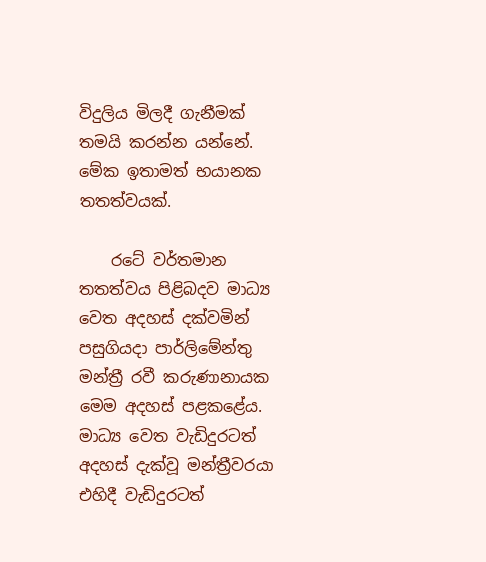විදුලිය මිලදී ගැනීමක් තමයි කරන්න යන්නේ. මේක ඉතාමත් භයානක තතත්වයක්.

    රටේ වර්තමාන තතත්වය පිළිබදව මාධ්‍ය වෙත අදහස් දක්වමින් පසුගියදා පාර්ලිමේන්තු මන්ත්‍රී රවී කරුණානායක මෙම අදහස් පළකළේය. මාධ්‍ය වෙත වැඩිදුරටත් අදහස් දැක්වූ මන්ත්‍රීවරයා එහිදී වැඩිදුරටත්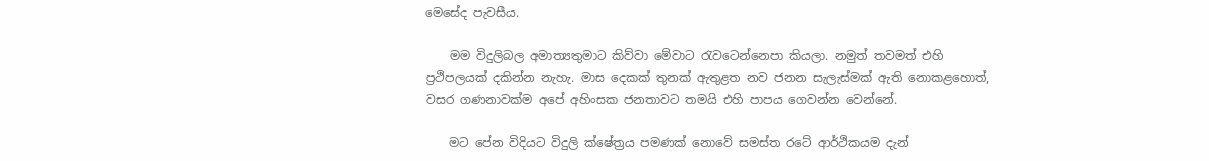මෙසේද පැවසීය.

    මම විදුලිබල අමාත්‍යතුමාට කිව්වා මේවාට රැවටෙන්නෙපා කියලා. නමුත් තවමත් එහි ප්‍රථිපලයක් දකින්න නැහැ. මාස දෙකක් තුනක් ඇතුළත නව ජනන සැලැස්මක් ඇති නොකළහොත්, වසර ගණනාවක්ම අපේ අහිංසක ජනතාවට තමයි එහි පාපය ගෙවන්න වෙන්නේ.

    මට පේන විදියට විදුලි ක්ෂේත්‍රය පමණක් නොවේ සමස්ත රටේ ආර්ථිකයම දැන්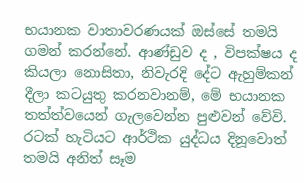භයානක වාතාවරණයක් ඔස්සේ තමයි ගමන් කරන්නේ. ආණ්ඩුව ද , විපක්ෂය ද කියලා ‍නොසිතා, නිවැරදි දේට ඇහුම්කන් දීලා කටයුතු කරනවානම්, මේ භයානක තත්ත්වයෙන් ගැලවෙන්න පුළුවන් වේවි. රටක් හැටියට ආර්ථික යුද්ධය දිනූවොත් තමයි අනිත් සෑම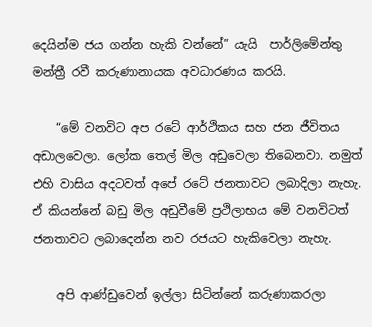දෙයින්ම ජය ගන්න හැකි වන්නේ” යැයි  පාර්ලිමේන්තු මන්ත්‍රී රවී කරුණානායක අවධාරණය කරයි.

    “මේ වනවිට අප රටේ ආර්ථිකය සහ ජන ජීවිතය අඩාලවෙලා. ලෝක තෙල් මිල අඩුවෙලා තිබෙනවා. නමුත් එහි වාසිය අදටවත් අපේ රටේ ජනතාවට ලබාදිලා නැහැ. ඒ කියන්නේ බඩු මිල අඩුවීමේ ප්‍රථිලාභය මේ වනවිටත් ජනතාවට ලබාදෙන්න නව රජයට හැකිවෙලා නැහැ.

    අපි ආණ්ඩුවෙන් ඉල්ලා සිටින්නේ කරුණාකරලා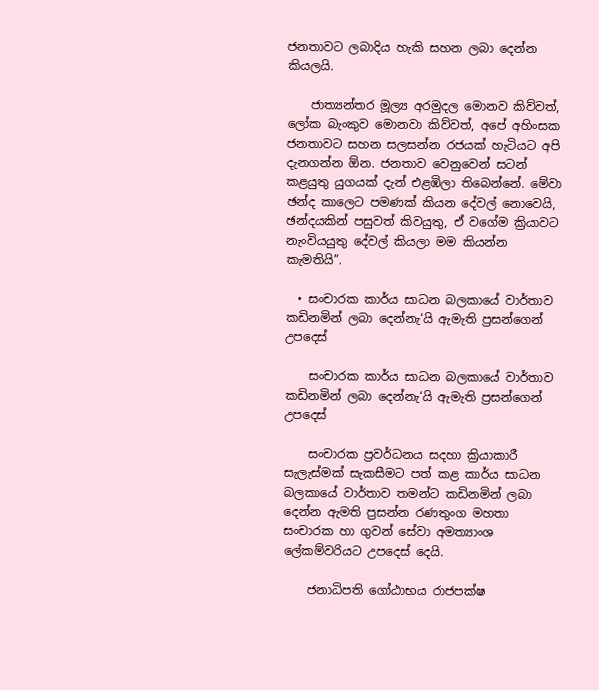ජනතාවට ලබාදිය හැකි සහන ලබා දෙන්න කියලයි.

    ජාත්‍යන්තර මූල්‍ය අරමුදල මොනව කිව්වත්, ලෝක බැංකුව මොනවා කිව්වත්, අපේ අහිංසක ජනතාවට සහන සලසන්න රජයක් හැටියට අපි දැනගන්න ඕන. ජනතාව වෙනුවෙන් සටන් කළයුතු යුගයක් දැන් එළඹිලා තිබෙන්නේ. මේවා ඡන්ද කාලෙට පමණක් කියන දේවල් නොවෙයි, ඡන්දයකින් පසුවත් කිවයුතු, ඒ වගේම ක්‍රියාවට නැංවියයුතු දේවල් කියලා මම කියන්න කැමතියි”.

  • සංචාරක කාර්ය සාධන බලකායේ වාර්තාව කඩිනමින් ලබා දෙන්නැ‘යි ඇමැති ප්‍රසන්ගෙන් උපදෙස්

    සංචාරක කාර්ය සාධන බලකායේ වාර්තාව කඩිනමින් ලබා දෙන්නැ‘යි ඇමැති ප්‍රසන්ගෙන් උපදෙස්

    සංචාරක ප්‍රවර්ධනය සදහා ක්‍රියාකාරී සැලැස්මක් සැකසීමට පත් කළ කාර්ය සාධන බලකායේ වාර්තාව තමන්ට කඩිනමින් ලබා දෙන්න ඇමති ප්‍රසන්න රණතුංග මහතා සංචාරක හා ගුවන් සේවා අමත්‍යාංශ ලේකම්වරියට උපදෙස් දෙයි.

    ජනාධිපති ගෝඨාභය රාජපක්ෂ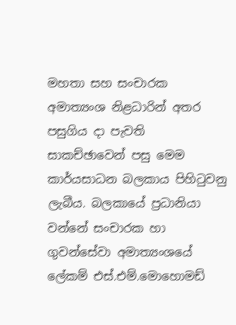මහතා සහ සංචාරක අමාත්‍යංශ නිළධාරින් අතර පසුගිය දා පැවති සාකච්ඡාවෙන් පසු මෙම කාර්යසාධන බලකාය පිහිටුවනු ලැබීය. බලකායේ ප්‍රධානියා වන්නේ සංචාරක හා ගුවන්සේවා අමාත්‍යංශයේ ලේකම් එස්.එම්.මොහොමඩ්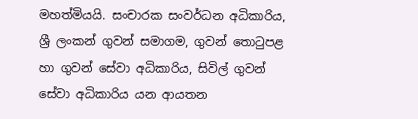මහත්මියයි. සංචාරක සංවර්ධන අධිකාරිය, ශ්‍රී ලංකන් ගුවන් සමාගම, ගුවන් තොටුපළ හා ගුවන් සේවා අධිකාරිය, සිවිල් ගුවන් සේවා අධිකාරිය යන ආයතන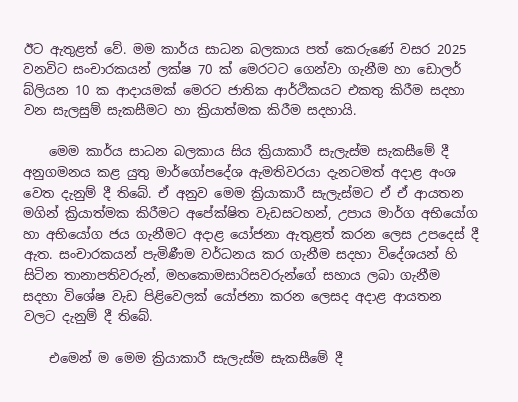ඊට ඇතුළත් වේ. මම කාර්ය සාධන බලකාය පත් කෙරුණේ වසර 2025 වනවිට සංචාරකයන් ලක්ෂ 70 ක් මෙරටට ගෙන්වා ගැනීම හා ඩොලර් බ්ලියන 10 ක ආදායමක් මෙරට ජාතික ආර්ථිකයට එකතු කිරීම සදහා වන සැලසුම් සැකසීමට හා ක්‍රියාත්මක කිරීම සදහායි.

    මෙම කාර්ය සාධන බලකාය සිය ක්‍රියාකාරී සැලැස්ම සැකසීමේ දී අනුගමනය කළ යුතු මාර්ගෝපදේශ ඇමතිවරයා දැනටමත් අදාළ අංශ වෙත දැනුම් දී තිබේ. ඒ අනුව මෙම ක්‍රියාකාරී සැලැස්මට ඒ ඒ ආයතන මගින් ක්‍රියාත්මක කිරීමට අපේක්ෂිත වැඩසටහන්, උපාය මාර්ග අභියෝග හා අභියෝග ජය ගැනීමට අදාළ යෝජනා ඇතුළත් කරන ලෙස උපදෙස් දී ඇත. සංචාරකයන් පැමිණීම වර්ධනය කර ගැනීම සදහා විදේශයන් හි සිටින තානාපතිවරුන්, මහකොමසාරිසවරුන්ගේ සහාය ලබා ගැනීම සදහා වි‍ශේෂ වැඩ පිළිවෙලක් යෝජනා කරන ලෙසද අදාළ ආයතන වලට දැනුම් දී තිබේ.

    එමෙන් ම මෙම ක්‍රියාකාරී සැලැස්ම සැකසීමේ දී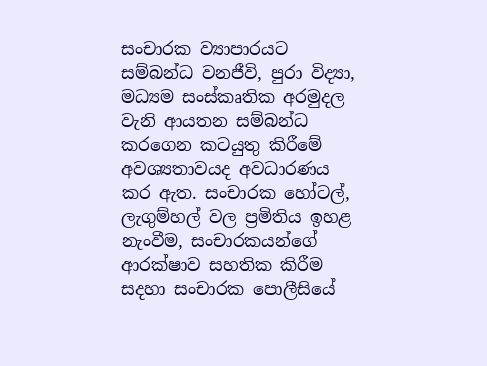සංචාරක ව්‍යාපාරයට සම්බන්ධ වනජීවි, පුරා විද්‍යා, මධ්‍යම සංස්කෘතික අරමුදල වැනි ආයතන සම්බන්ධ කරගෙන කටයුතු කිරීමේ අවශ්‍යතාවයද අවධාරණය කර ඇත. සංචාරක හෝටල්, ලැගුම්හල් වල ප්‍රමිතිය ඉහළ නැංවීම, සංචාරකයන්ගේ ආරක්ෂාව සහතික කිරීම සදහා සංචාරක පොලීසියේ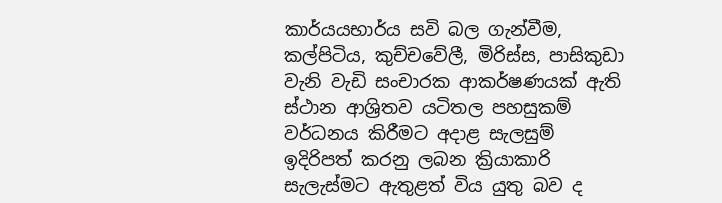කාර්යයභාර්ය සවි බල ගැන්වීම, කල්පිටිය, කුච්චවේලී, මිරිස්ස, පාසිකුඩා වැනි වැඩි සංචාරක ආකර්ෂණයක් ඇති ස්ථාන ආශ්‍රිතව යටිතල පහසුකම් වර්ධනය කිරීමට අදාළ සැලසුම් ඉදිරිපත් කරනු ලබන ක්‍රියාකාරි සැලැස්මට ඇතුළත් විය යුතු බව ද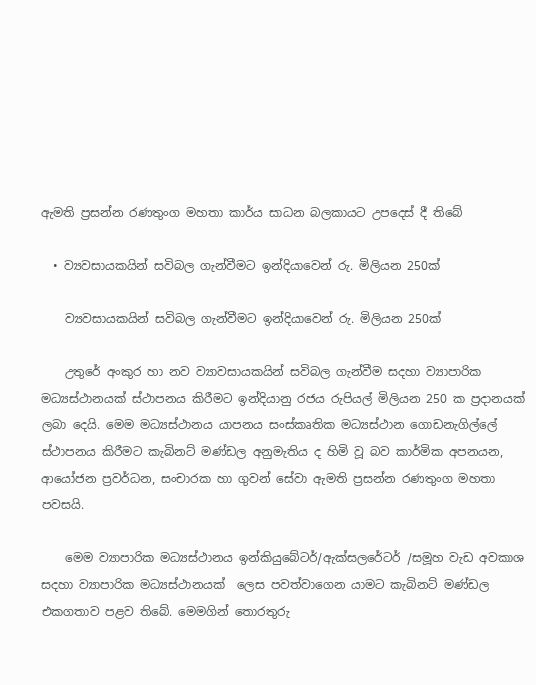ඇමති ප්‍රසන්න රණතුංග මහතා කාර්ය සාධන බලකායට උපදෙස් දී තිබේ

  • ව්‍යවසායකයින් සවිබල ගැන්වීමට ඉන්දියාවෙන් රු. මිලියන 250ක්

    ව්‍යවසායකයින් සවිබල ගැන්වීමට ඉන්දියාවෙන් රු. මිලියන 250ක්

    උතුරේ අංකුර හා නව ව්‍යාවසායකයින් සවිබල ගැන්වීම සදහා ව්‍යාපාරික මධ්‍යස්ථානයක් ස්ථාපනය කිරීමට ඉන්දියානු රජය රුපියල් මිලියන 250 ක ප්‍රදානයක් ලබා දෙයි. මෙම මධ්‍යස්ථානය යාපනය සංස්කෘතික මධ්‍යස්ථාන ගොඩනැගිල්ලේ ස්ථාපනය කිරීමට කැබිනට් මණ්ඩල අනුමැතිය ද හිමි වූ බව කාර්මික අපනයන, ආයෝජන ප්‍රවර්ධන, සංචාරක හා ගුවන් සේවා ඇමති ප්‍රසන්න රණතුංග මහතා පවසයි.

    මෙම ව්‍යාපාරික මධ්‍යස්ථානය ඉන්කියුබේටර්/ඇක්සලරේටර් /සමූහ වැඩ අවකාශ සදහා ව්‍යාපාරික මධ්‍යස්ථානයක්  ලෙස පවත්වාගෙන යාමට කැබිනට් මණ්ඩල එකගතාව පළව තිබේ. මෙමගින් තොරතුරු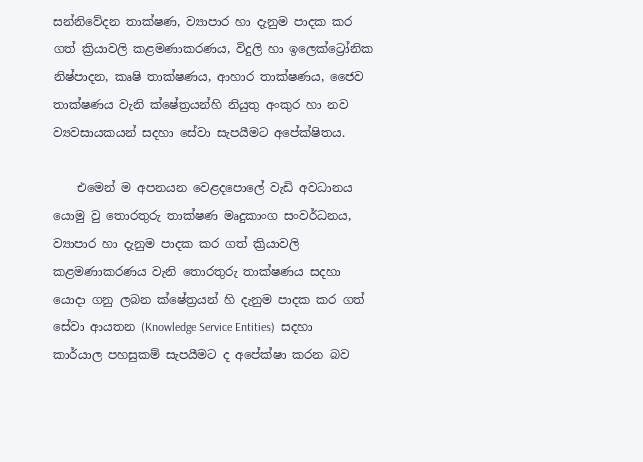සන්නිවේදන තාක්ෂණ, ව්‍යාපාර හා දැනුම පාදක කර ගත් ක්‍රියාවලි කළමණාකරණය, විදුලි හා ඉලෙක්ට්‍රෝනික නිෂ්පාදන, කෘෂි තාක්ෂණය, ආහාර තාක්ෂණය, ජෛව තාක්ෂණය වැනි ක්ෂේත්‍රයන්හි නියුතු අංකුර හා නව ව්‍යවසායකයන් සදහා සේවා සැපයීමට අපේක්ෂිතය.

    එමෙන් ම අපනයන වෙළදපොලේ වැඩි අවධානය යොමු වු තොරතුරු තාක්ෂණ මෘදුකාංග සංවර්ධනය, ව්‍යාපාර හා දැනුම පාදක කර ගත් ක්‍රියාවලි කළමණාකරණය වැනි තොරතුරු තාක්ෂණය සදහා යොදා ගනු ලබන ක්ෂේත්‍රයන් හි දැනුම පාදක කර ගත් සේවා ආයතන (Knowledge Service Entities)  සදහා කාර්යාල පහසුකම් සැපයීමට ද අපේක්ෂා කරන බව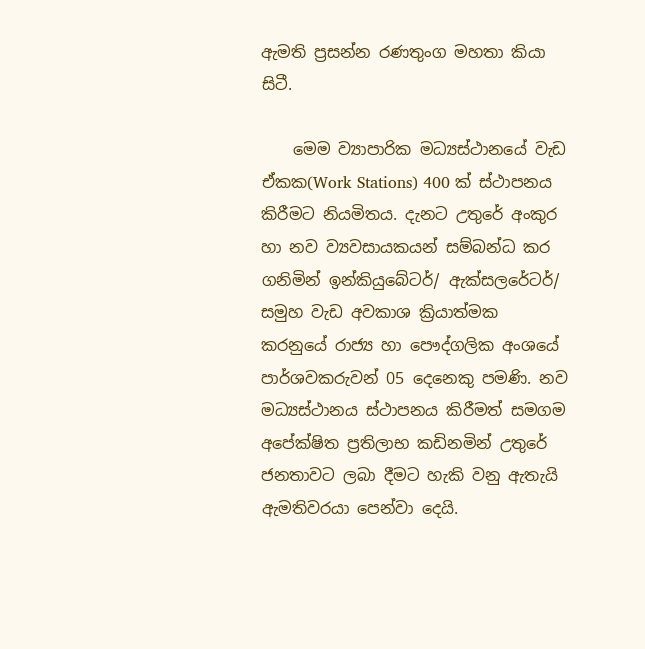ඇමති ප්‍රසන්න රණතුංග මහතා කියා සිටී.

    මෙම ව්‍යාපාරික මධ්‍යස්ථානයේ වැඩ ඒකක(Work Stations) 400 ක් ස්ථාපනය කිරීමට නියමිතය. දැනට උතුරේ අංකුර හා නව ව්‍යවසායකයන් සම්බන්ධ කර ගනිමින් ඉන්කියුබේටර්/ ඇක්සලරේටර්/ සමුහ වැඩ අවකාශ ක්‍රියාත්මක කරනුයේ රාජ්‍ය හා පෞද්ගලික අංශයේ පාර්ශවකරුවන් 05 දෙනෙකු පමණි. නව මධ්‍යස්ථානය ස්ථාපනය කිරීමත් සමගම අපේක්ෂිත ප්‍රතිලාභ කඩිනමින් උතුරේ ජනතාවට ලබා දීමට හැකි වනු ඇතැයි ඇමතිවරයා පෙන්වා දෙයි.